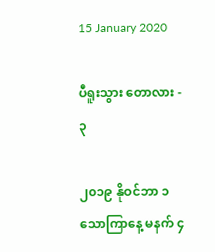15 January 2020

ပီရူးသွား တောလား - ၃

၂၀၁၉ နိုဝင်ဘာ ၁ သောကြာနေ့ မနက် ၄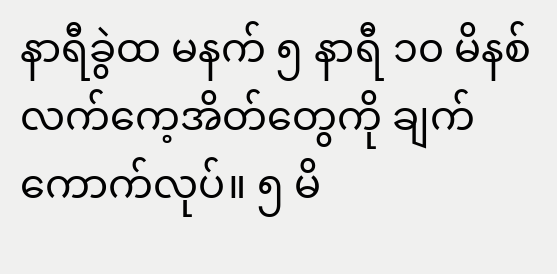နာရီခွဲထ မနက် ၅ နာရီ ၁၀ မိနစ် လက်ကေ့အိတ်တွေကို ချက်ကောက်လုပ်။ ၅ မိ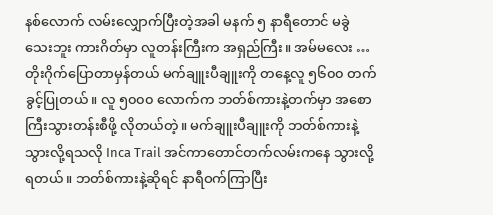နစ်လောက် လမ်းလျှောက်ပြီးတဲ့အခါ မနက် ၅ နာရီတောင် မခွဲသေးဘူး ကားဂိတ်မှာ လူတန်းကြီးက အရှည်ကြီး။ အမ်မလေး … တိုးဂိုက်ပြောတာမှန်တယ် မက်ချူးပီချူးကို တနေ့လူ ၅၆၀၀ တက်ခွင့်ပြုတယ်။ လူ ၅၀၀၀ လောက်က ဘတ်စ်ကားနဲ့တက်မှာ အစောကြီးသွားတန်းစီဖို့ လိုတယ်တဲ့။ မက်ချူးပီချူးကို ဘတ်စ်ကားနဲ့သွားလို့ရသလို Inca Trail အင်ကာတောင်တက်လမ်းကနေ သွားလို့ရတယ်။ ဘတ်စ်ကားနဲ့ဆိုရင် နာရီဝက်ကြာပြီး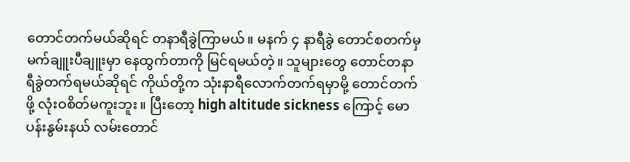တောင်တက်မယ်ဆိုရင် တနာရီခွဲကြာမယ်။ မနက် ၄ နာရီခွဲ တောင်စတက်မှ မက်ချူးပီချူးမှာ နေထွက်တာကို မြင်ရမယ်တဲ့။ သူများတွေ တောင်တနာရီခွဲတက်ရမယ်ဆိုရင် ကိုယ်တို့က သုံးနာရီလောက်တက်ရမှာမို့ တောင်တက်ဖို့ လုံးဝစိတ်မကူးဘူး။ ပြီးတော့ high altitude sickness ကြောင့် မောပန်းနွမ်းနယ် လမ်းတောင်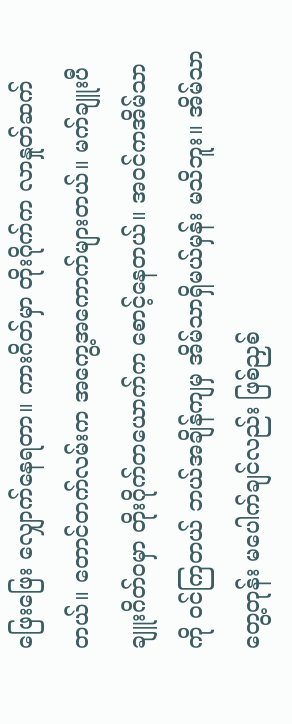ဖြေးဖြေး လျှောက်နေရတာ။ ကားဂိတ်မှာ တိုးဂိုက်က လာနှုတ်ဆက်တယ်။ တောင်တက်လမ်းက အကွေ့အကောက်များတယ်။ မက်ချူးပီချူးဂိတ်ဝမှာ တိုးဂိုက်တယောက်က စောင့်နေတယ်။ အဝင်ကအိမ်သာကို ဝင်ကြတယ် ဘယ်အချိန်ကျမှ အိမ်သာရှိမယ်မှန်း မသိဘူး။ အိမ်သာတွေ့တုန်း မပေါက်ချင်လည်း ဖြစ်ညှစ်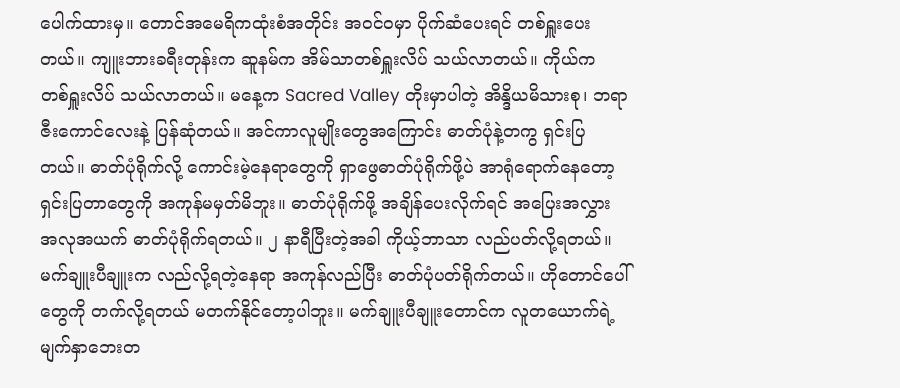ပေါက်ထားမှ။ တောင်အမေရိကထုံးစံအတိုင်း အဝင်ဝမှာ ပိုက်ဆံပေးရင် တစ်ရှူးပေးတယ်။ ကျူးဘားခရီးတုန်းက ဆူနမ်က အိမ်သာတစ်ရှူးလိပ် သယ်လာတယ်။ ကိုယ်က တစ်ရှူးလိပ် သယ်လာတယ်။ မနေ့က Sacred Valley တိုးမှာပါတဲ့ အိန္ဒိယမိသားစု၊ ဘရာဇီးကောင်လေးနဲ့ ပြန်ဆုံတယ်။ အင်ကာလူမျိုးတွေအကြောင်း ဓာတ်ပုံနဲ့တကွ ရှင်းပြတယ်။ ဓာတ်ပုံရိုက်လို့ ကောင်းမဲ့နေရာတွေကို ရှာဖွေဓာတ်ပုံရိုက်ဖို့ပဲ အာရုံရောက်နေတော့ ရှင်းပြတာတွေကို အကုန်မမှတ်မိဘူး။ ဓာတ်ပုံရိုက်ဖို့ အချိန်ပေးလိုက်ရင် အပြေးအလွှား အလုအယက် ဓာတ်ပုံရိုက်ရတယ်။ ၂ နာရီပြီးတဲ့အခါ ကိုယ့်ဘာသာ လည်ပတ်လို့ရတယ်။ မက်ချူးပီချူးက လည်လို့ရတဲ့နေရာ အကုန်လည်ပြီး ဓာတ်ပုံပတ်ရိုက်တယ်။ ဟိုတောင်ပေါ်တွေကို တက်လို့ရတယ် မတက်နိုင်တော့ပါဘူး။ မက်ချူးပီချူးတောင်က လူတယောက်ရဲ့ မျက်နှာဘေးတ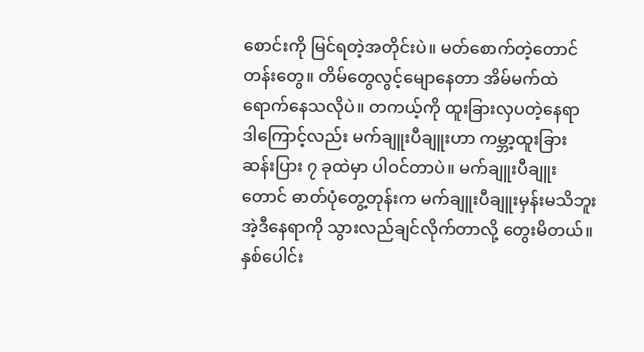စောင်းကို မြင်ရတဲ့အတိုင်းပဲ။ မတ်စောက်တဲ့တောင်တန်းတွေ။ တိမ်တွေလွင့်မျောနေတာ အိမ်မက်ထဲရောက်နေသလိုပဲ။ တကယ့်ကို ထူးခြားလှပတဲ့နေရာ ဒါကြောင့်လည်း မက်ချူးပီချူးဟာ ကမ္ဘာ့ထူးခြားဆန်းပြား ၇ ခုထဲမှာ ပါဝင်တာပဲ။ မက်ချူးပီချူးတောင် ဓာတ်ပုံတွေ့တုန်းက မက်ချူးပီချူးမှန်းမသိဘူး အဲ့ဒီနေရာကို သွားလည်ချင်လိုက်တာလို့ တွေးမိတယ်။ နှစ်ပေါင်း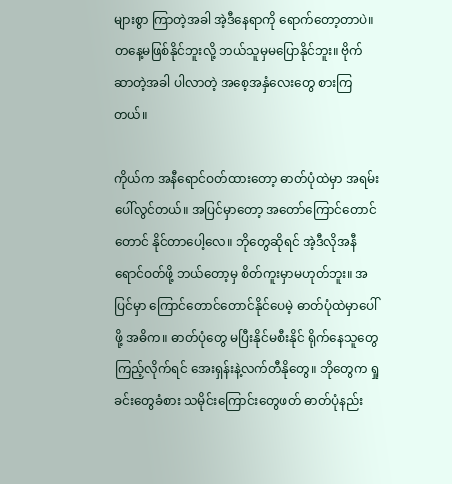များစွာ ကြာတဲ့အခါ အဲ့ဒီနေရာကို ရောက်တော့တာပဲ။ တနေ့မဖြစ်နိုင်ဘူးလို့ ဘယ်သူမှမပြောနိုင်ဘူး။ ဗိုက်ဆာတဲ့အခါ ပါလာတဲ့ အစေ့အနှံလေးတွေ စားကြတယ်။

ကိုယ်က အနီရောင်ဝတ်ထားတော့ ဓာတ်ပုံထဲမှာ အရမ်းပေါ်လွင်တယ်။ အပြင်မှာတော့ အတော်ကြောင်တောင်တောင် နိုင်တာပေါ့လေ။ ဘိုတွေဆိုရင် အဲ့ဒီလိုအနီရောင်ဝတ်ဖို့ ဘယ်တော့မှ စိတ်ကူးမှာမဟုတ်ဘူး။ အပြင်မှာ ကြောင်တောင်တောင်နိုင်ပေမဲ့ ဓာတ်ပုံထဲမှာပေါ်ဖို့ အဓိက။ ဓာတ်ပုံတွေ မပြီးနိုင်မစီးနိုင် ရိုက်နေသူတွေ ကြည့်လိုက်ရင် အေးရှန်းနဲ့လက်တီနိုတွေ။ ဘိုတွေက ရှုခင်းတွေခံစား သမိုင်းကြောင်းတွေဖတ် ဓာတ်ပုံနည်း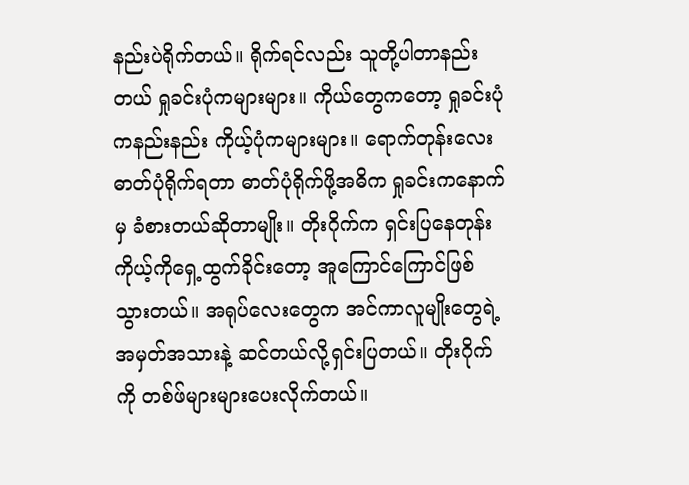နည်းပဲရိုက်တယ်။ ရိုက်ရင်လည်း သူတို့ပါတာနည်းတယ် ရှုခင်းပုံကများများ။ ကိုယ်တွေက‌‌‌တော့ ရှုခင်းပုံကနည်းနည်း ကိုယ့်ပုံကများများ။ ရောက်တုန်းလေး ဓာတ်ပုံရိုက်ရတာ ဓာတ်ပုံရိုက်ဖို့အဓိက ရှုခင်းကနောက်မှ ခံစားတယ်ဆိုတာမျိုး။ တိုးဂိုက်က ရှင်းပြနေတုန်း ကိုယ့်ကိုရှေ့ထွက်ခိုင်းတော့ အူကြောင်ကြောင်ဖြစ်သွားတယ်။ အရုပ်လေးတွေက အင်ကာလူမျိုးတွေရဲ့ အမှတ်အသားနဲ့ ဆင်တယ်လို့ရှင်းပြတယ်။ တိုးဂိုက်ကို တစ်ဖ်များများပေးလိုက်တယ်။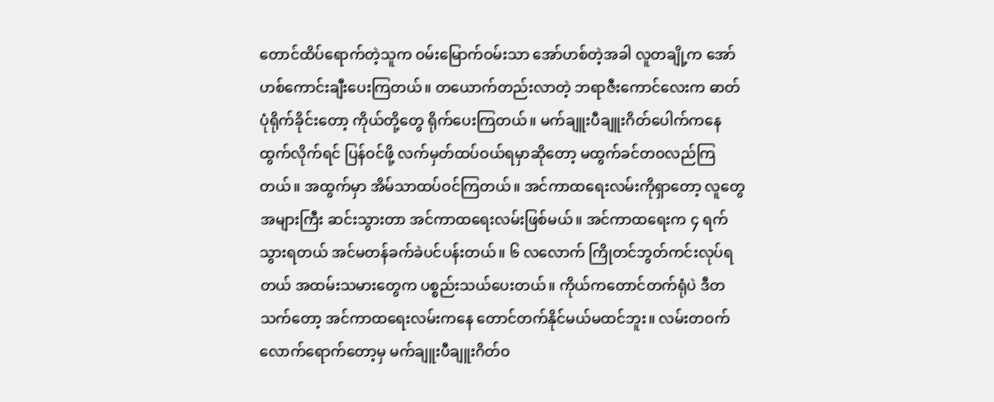တောင်ထိပ်ရောက်တဲ့သူက ဝမ်းမြောက်ဝမ်းသာ အော်ဟစ်တဲ့အခါ လူတချို့က အော်ဟစ်ကောင်းချီးပေးကြတယ်။ တယောက်တည်းလာတဲ့ ဘရာဇီးကောင်လေးက ဓာတ်ပုံရိုက်ခိုင်းတော့ ကိုယ်တို့တွေ ရိုက်ပေးကြတယ်။ မက်ချူးပီချူးဂိတ်ပေါက်ကနေ ထွက်လိုက်ရင် ပြန်ဝင်ဖို့ လက်မှတ်ထပ်ဝယ်ရမှာဆိုတော့ မထွက်ခင်တဝလည်ကြတယ်။ အထွက်မှာ အိမ်သာထပ်ဝင်ကြတယ်။ အင်ကာထရေးလမ်းကိုရှာတော့ လူတွေအများကြီး ဆင်းသွားတာ အင်ကာထရေးလမ်းဖြစ်မယ်။ အင်ကာထရေးက ၄ ရက်သွားရတယ် အင်မတန်ခက်ခဲပင်ပန်းတယ်။ ၆ လလောက် ကြိုတင်ဘွတ်ကင်းလုပ်ရတယ် အထမ်းသမားတွေက ပစ္စည်းသယ်ပေးတယ်။ ကိုယ်ကတောင်တက်ရုံပဲ ဒီတသက်တော့ အင်ကာထရေးလမ်းကနေ တောင်တက်နိုင်မယ်မထင်ဘူး။ လမ်းတဝက်လောက်ရောက်တော့မှ မက်ချူးပီချူးဂိတ်ဝ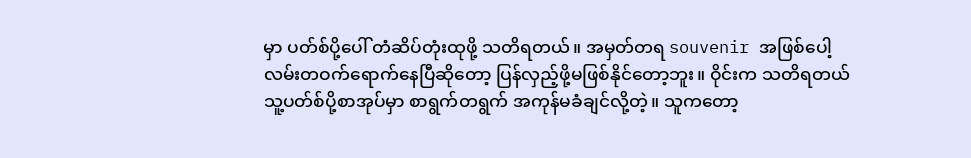မှာ ပတ်စ်ပို့ပေါ် တံဆိပ်တုံးထုဖို့ သတိရတယ်။ အမှတ်တရ souvenir အဖြစ်ပေါ့ လမ်းတဝက်ရောက်နေပြီဆိုတော့ ပြန်လှည့်ဖို့မဖြစ်နိုင်တော့ဘူး။ ဝိုင်းက သတိရတယ် သူ့ပတ်စ်ပို့စာအုပ်မှာ စာရွက်တရွက် အကုန်မခံချင်လို့တဲ့။ သူကတော့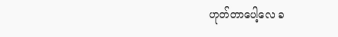ဟုတ်တာပေါ့လေ ခ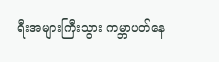ရီးအများကြီးသွား ကမ္ဘာပတ်နေ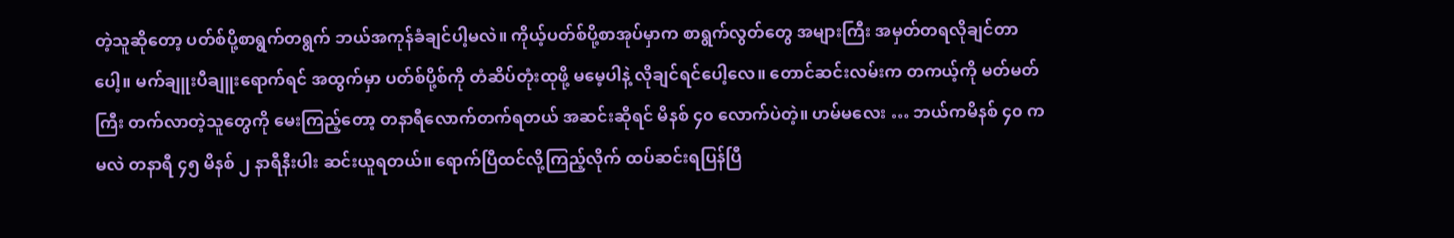တဲ့သူဆိုတော့ ပတ်စ်ပို့စာရွက်တရွက် ဘယ်အကုန်ခံချင်ပါ့မလဲ။ ကိုယ့်ပတ်စ်ပို့စာအုပ်မှာက စာရွက်လွတ်တွေ အများကြီး အမှတ်တရလိုချင်တာပေါ့။ မက်ချူးပီချူးရောက်ရင် အထွက်မှာ ပတ်စ်ပို့စ်ကို တံဆိပ်တုံးထုဖို့ မမေ့ပါနဲ့ လိုချင်ရင်ပေါ့လေ။ တောင်ဆင်းလမ်းက တကယ့်ကို မတ်မတ်ကြီး တက်လာတဲ့သူတွေကို မေးကြည့်တော့ တနာရီလောက်တက်ရတယ် အဆင်းဆိုရင် မိနစ် ၄၀ လောက်ပဲတဲ့။ ဟမ်မလေး … ဘယ်ကမိနစ် ၄၀ ကမလဲ တနာရီ ၄၅ မိနစ် ၂ နာရီနီးပါး ဆင်းယူရတယ်။ ရောက်ပြီထင်လို့ကြည့်လိုက် ထပ်ဆင်းရပြန်ပြီ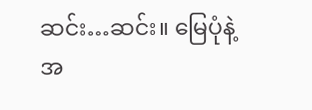ဆင်း…ဆင်း။ မြေပုံနဲ့ အ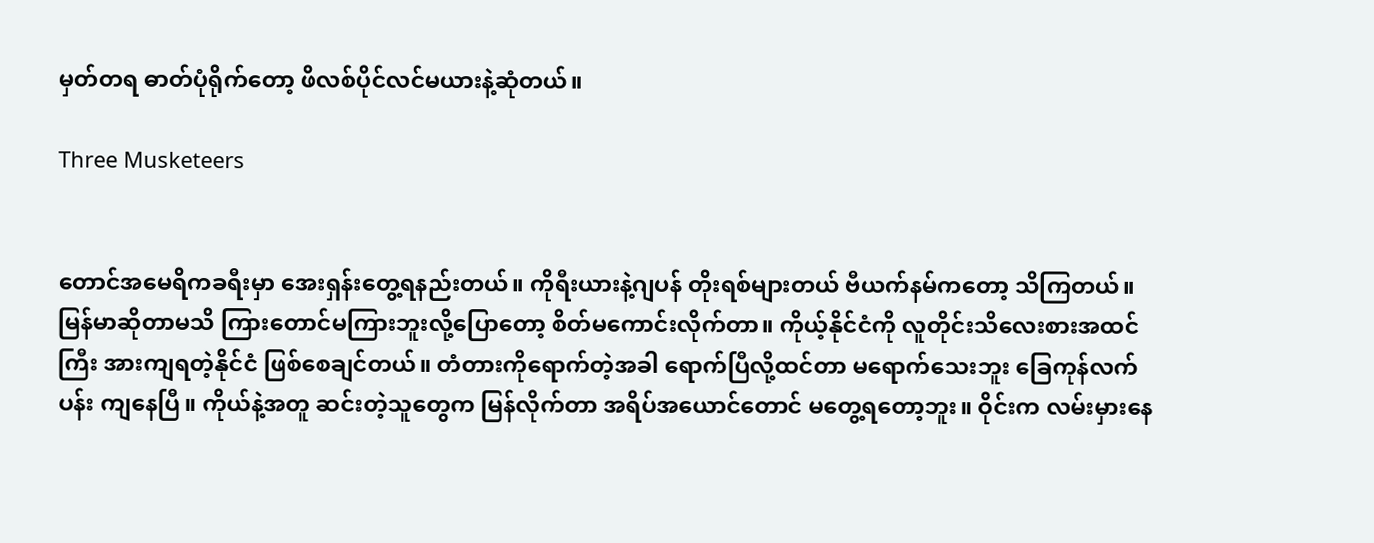မှတ်တရ ဓာတ်ပုံရိုက်တော့ ဖိလစ်ပိုင်လင်မယားနဲ့ဆုံတယ်။

Three Musketeers


တောင်အမေရိကခရီးမှာ အေးရှန်းတွေ့ရနည်းတယ်။ ကိုရီးယားနဲ့ဂျပန် တိုးရစ်များတယ် ဗီယက်နမ်ကတော့ သိကြတယ်။ မြန်မာဆိုတာမသိ ကြားတောင်မကြားဘူးလို့ပြောတော့ စိတ်မကောင်းလိုက်တာ။ ကိုယ့်နိုင်ငံကို လူတိုင်းသိလေးစားအထင်ကြီး အားကျရတဲ့နိုင်ငံ ဖြစ်စေချင်တယ်။ တံတားကိုရောက်တဲ့အခါ ရောက်ပြီလို့ထင်တာ မရောက်သေးဘူး ခြေကုန်လက်ပန်း ကျနေပြီ။ ကိုယ်နဲ့အတူ ဆင်းတဲ့သူတွေက မြန်လိုက်တာ အရိပ်အယောင်တောင် မတွေ့ရတော့ဘူး။ ဝိုင်းက လမ်းမှားနေ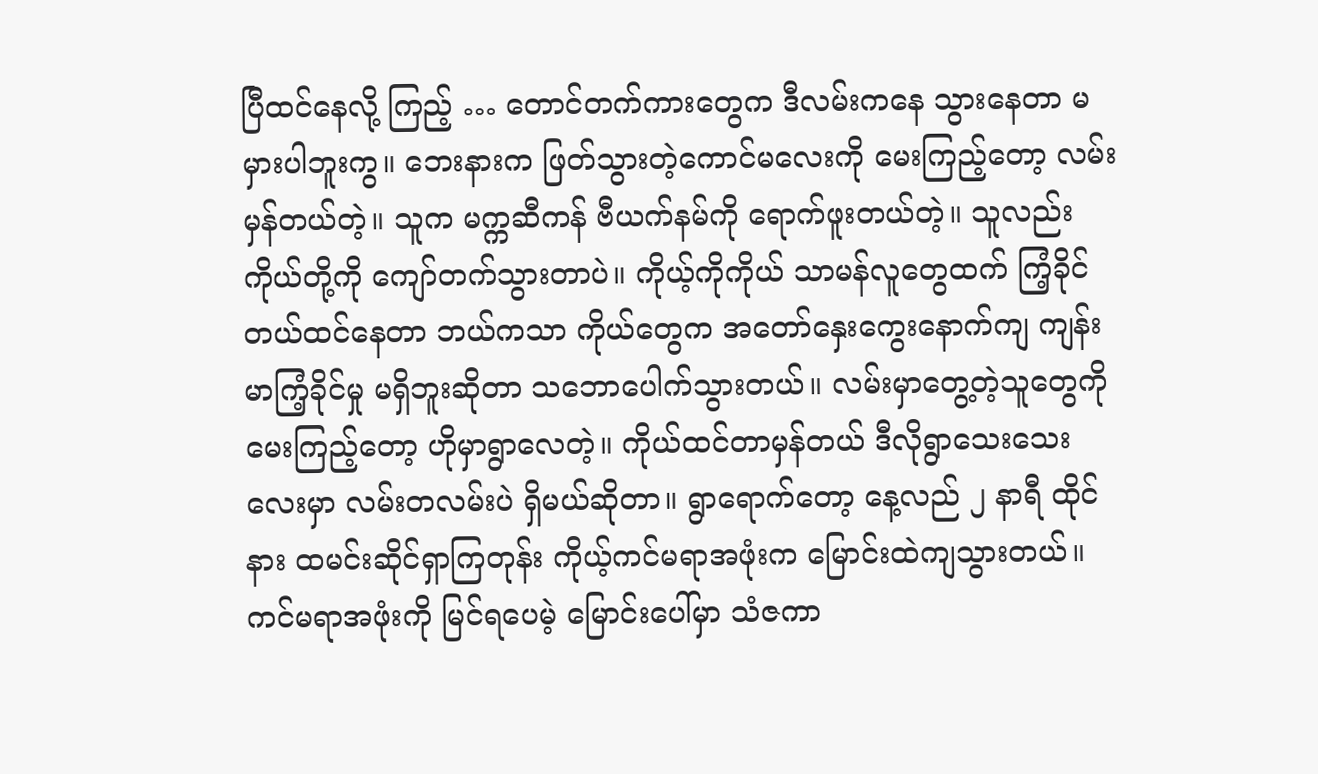ပြီထင်နေလို့ ကြည့် … တောင်တက်ကားတွေက ဒီလမ်းကနေ သွားနေတာ မမှားပါဘူးကွ။ ဘေးနားက ဖြတ်သွားတဲ့ကောင်မလေးကို မေးကြည့်တော့ လမ်းမှန်တယ်တဲ့။ သူက မက္ကဆီကန် ဗီယက်နမ်ကို ရောက်ဖူးတယ်တဲ့။ သူလည်း ကိုယ်တို့ကို ကျော်တက်သွားတာပဲ။ ကိုယ့်ကိုကိုယ် သာမန်လူတွေထက် ကြံ့ခိုင်တယ်ထင်နေတာ ဘယ်ကသာ ကိုယ်တွေက အတော်နှေးကွေးနောက်ကျ ကျန်းမာကြံ့ခိုင်မှု မရှိဘူးဆိုတာ သဘောပေါက်သွားတယ်။ လမ်းမှာတွေ့တဲ့သူတွေကို မေးကြည့်တော့ ဟိုမှာရွာလေတဲ့။ ကိုယ်ထင်တာမှန်တယ် ဒီလိုရွာသေးသေးလေးမှာ လမ်းတလမ်းပဲ ရှိမယ်ဆိုတာ။ ရွာရောက်တော့ နေ့လည် ၂ နာရီ ထိုင်နား ထမင်းဆိုင်ရှာကြတုန်း ကိုယ့်ကင်မရာအဖုံးက မြောင်းထဲကျသွားတယ်။ ကင်မရာအဖုံးကို မြင်ရပေမဲ့ မြောင်းပေါ်မှာ သံဇကာ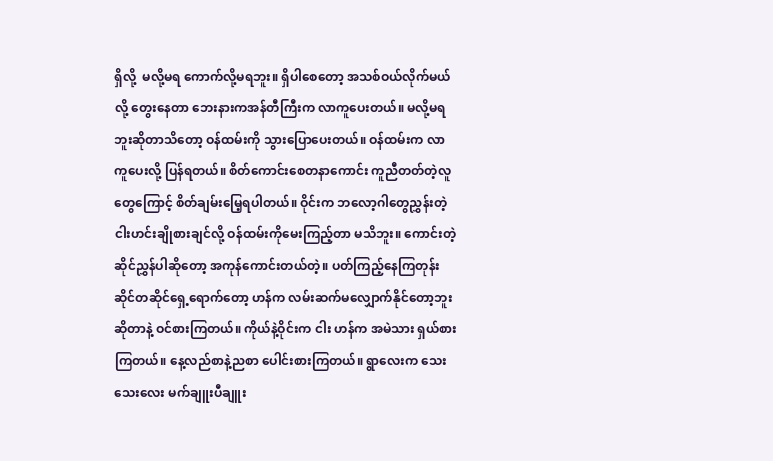ရှိလို့  မလို့မရ ကောက်လို့မရဘူး။ ရှိပါစေတော့ အသစ်ဝယ်လိုက်မယ်လို့ တွေးနေတာ ဘေးနားကအန်တီကြီးက လာကူပေးတယ်။ မလို့မရဘူးဆိုတာသိတော့ ဝန်ထမ်းကို သွားပြောပေးတယ်။ ဝန်ထမ်းက လာကူပေးလို့ ပြန်ရတယ်။ စိတ်ကောင်းစေတနာကောင်း ကူညီတတ်တဲ့လူတွေကြောင့် စိတ်ချမ်းမြေ့ရပါတယ်။ ဝိုင်းက ဘလော့ဂါတွေညွှန်းတဲ့ ငါးဟင်းချိုစားချင်လို့ ဝန်ထမ်းကိုမေးကြည့်တာ မသိဘူး။ ကောင်းတဲ့ဆိုင်ညွှန်ပါဆိုတော့ အကုန်ကောင်းတယ်တဲ့။ ပတ်ကြည့်နေကြတုန်း ဆိုင်တဆိုင်ရှေ့ရောက်တော့ ဟန်က လမ်းဆက်မလျှောက်နိုင်တော့ဘူးဆိုတာနဲ့ ဝင်စားကြတယ်။ ကိုယ်နဲ့ဝိုင်းက ငါး ဟန်က အမဲသား ရှယ်စားကြတယ်။ နေ့လည်စာနဲ့ညစာ ပေါင်းစားကြတယ်။ ရွာလေးက သေးသေးလေး မက်ချူးပီချူး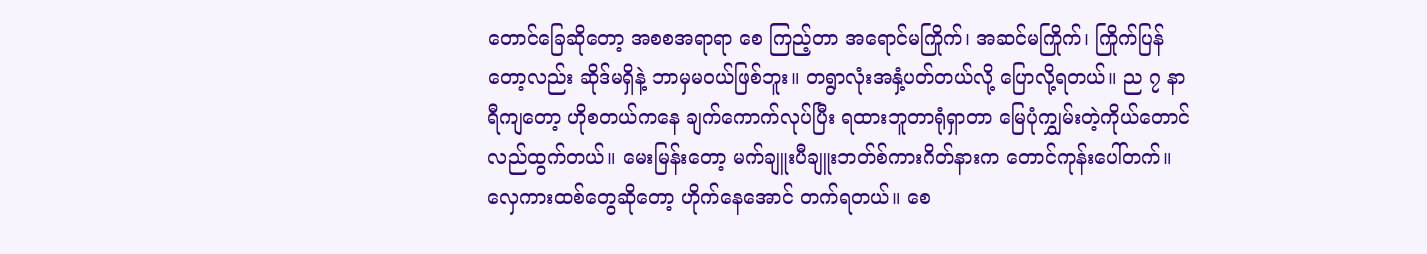တောင်ခြေဆိုတော့ အစစအရာရာ စေ ကြည့်တာ အရောင်မကြိုက်၊ အဆင်မကြိုက်၊ ကြိုက်ပြန်တော့လည်း ဆိုဒ်မရှိနဲ့ ဘာမှမဝယ်ဖြစ်ဘူး။ တရွာလုံးအနှံ့ပတ်တယ်လို့ ပြောလို့ရတယ်။ ည ၇ နာရီကျတော့ ဟိုစတယ်ကနေ ချက်ကောက်လုပ်ပြီး ရထားဘူတာရုံရှာတာ မြေပုံကျွှမ်းတဲ့ကိုယ်တောင် လည်ထွက်တယ်။ မေးမြန်းတော့ မက်ချူးပီချူးဘတ်စ်ကားဂိတ်နားက တောင်ကုန်းပေါ်တက်။ လှေကားထစ်တွေဆိုတော့ ဟိုက်နေအောင် တက်ရတယ်။ စေ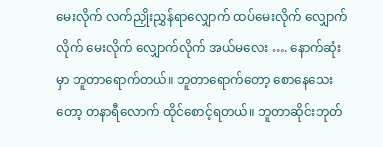မေးလိုက် လက်ညှိုးညွှန်ရာလျှောက် ထပ်မေးလိုက် လျှောက်လိုက် မေးလိုက် လျှောက်လိုက် အယ်မလေး …. နောက်ဆုံးမှာ ဘူတာရောက်တယ်။ ဘူတာရောက်တော့ စောနေသေးတော့ တနာရီလောက် ထိုင်စောင့်ရတယ်။ ဘူတာဆိုင်းဘုတ်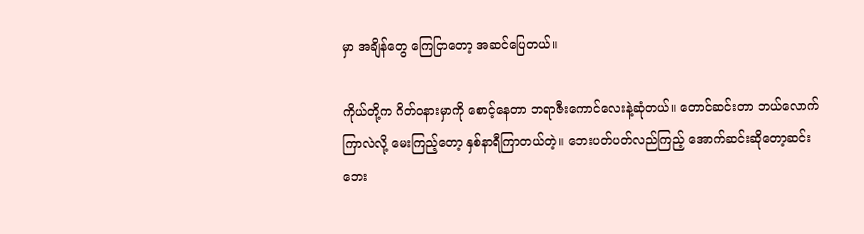မှာ အချိန်တွေ ကြေငြာတော့ အဆင်ပြေတယ်။

ကိုယ်တို့က ဂိတ်ဝနားမှာကို စောင့်နေတာ ဘရာဇီးကောင်လေးနဲ့ဆုံတယ်။ တောင်ဆင်းတာ ဘယ်လောက်ကြာလဲလို့ မေးကြည့်တော့ နှစ်နာရီကြာတယ်တဲ့။ ဘေးပတ်ပတ်လည်ကြည့် အောက်ဆင်းဆိုတော့ဆင်း ဘေး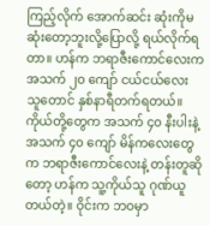ကြည့်လိုက် အောက်ဆင်း ဆုံးကိုမဆုံးတော့ဘူးလို့ပြောလို့ ရယ်လိုက်ရတာ။ ဟန်က ဘရာဇီးကောင်လေးက အသက် ၂၀ ကျော် ငယ်ငယ်လေး သူတောင် နှစ်နာရီတက်ရတယ်။ ကိုယ်တို့တွေက အသက် ၄၀ နီးပါးနဲ့ အသက် ၄၀ ကျော် မိန်ကလေးတွေက ဘရာဇီးကောင်လေးနဲ့ တန်းတူဆိုတော့ ဟန်က သူ့ကိုယ်သူ ဂုဏ်ယူတယ်တဲ့။ ဝိုင်းက ဘဝမှာ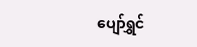ပျော်ရွှင်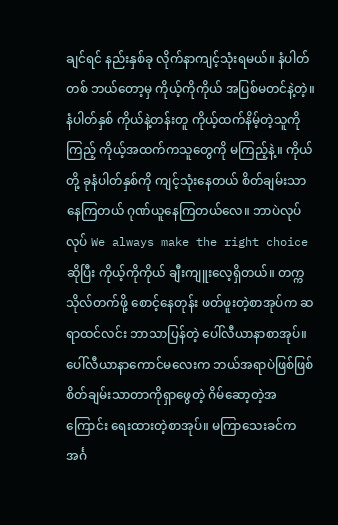ချင်ရင် နည်းနှစ်ခု လိုက်နာကျင့်သုံးရမယ်။ နံပါတ်တစ် ဘယ်တော့မှ ကိုယ့်ကိုကိုယ် အပြစ်မတင်နဲ့တဲ့။ နံပါတ်နှစ် ကိုယ်နဲ့တန်းတူ ကိုယ့်ထက်နိမ့်တဲ့သူကိုကြည့် ကိုယ့်အထက်ကသူတွေကို မကြည့်နဲ့။ ကိုယ်တို့ ခုနံပါတ်နှစ်ကို ကျင့်သုံးနေတယ် စိတ်ချမ်းသာနေကြတယ် ဂုဏ်ယူနေကြတယ်လေ။ ဘာပဲလုပ်လုပ် We always make the right choice ဆိုပြီး ကိုယ့်ကိုကိုယ် ချီးကျူးလေ့ရှိတယ်။ တက္ကသိုလ်တက်ဖို့ စောင့်နေတုန်း ဖတ်ဖူးတဲ့စာအုပ်က ဆရာထင်လင်း ဘာသာပြန်တဲ့ ပေါ်လီယာနာစာအုပ်။ ပေါ်လီယာနာကောင်မလေးက ဘယ်အရာပဲဖြစ်ဖြစ် စိတ်ချမ်းသာတာကိုရှာဖွေတဲ့ ဂိမ်ဆော့တဲ့အကြောင်း ရေးထားတဲ့စာအုပ်။ မကြာသေးခင်က အင်္ဂ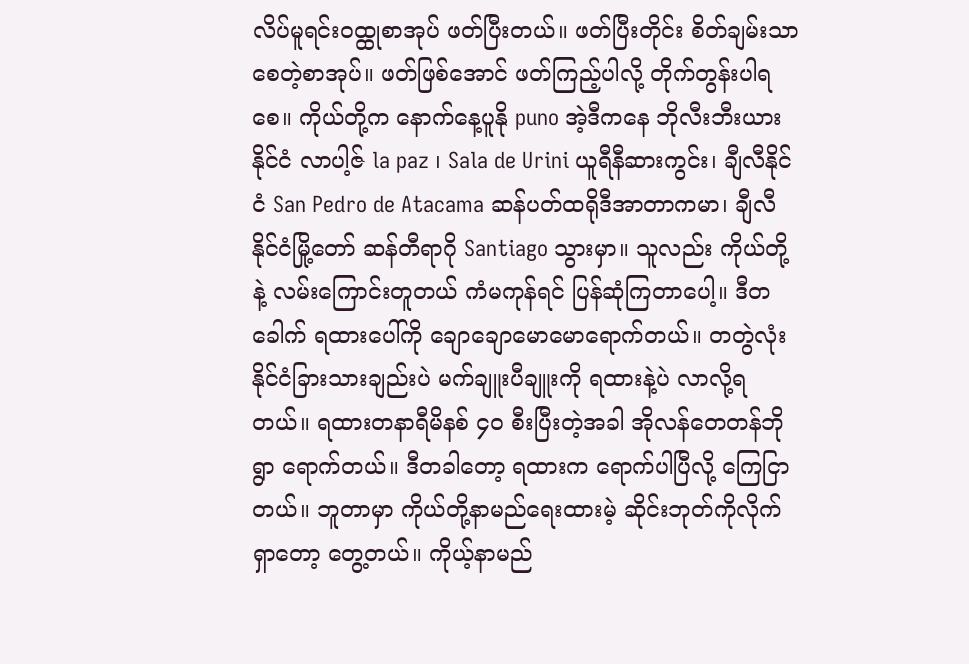လိပ်မူရင်းဝထ္ထုစာအုပ် ဖတ်ပြီးတယ်။ ဖတ်ပြီးတိုင်း စိတ်ချမ်းသာစေတဲ့စာအုပ်။ ဖတ်ဖြစ်အောင် ဖတ်ကြည့်ပါလို့ တိုက်တွန်းပါရစေ။ ကိုယ်တို့က နောက်နေ့ပူနို puno အဲ့ဒီကနေ ဘိုလီးဘီးယားနိုင်ငံ လာပါ့ဇ် la paz ၊ Sala de Urini ယူရီနီဆားကွင်း၊ ချီလီနိုင်ငံ San Pedro de Atacama ဆန်ပတ်ထရိုဒီအာတာကမာ၊ ချီလီနိုင်ငံမြို့တော် ဆန်တီရာဂို Santiago သွားမှာ။ သူလည်း ကိုယ်တို့နဲ့ လမ်းကြောင်းတူတယ် ကံမကုန်ရင် ပြန်ဆုံကြတာပေါ့။ ဒီတခေါက် ရထားပေါ်ကို ချောချောမောမောရောက်တယ်။ တတွဲလုံး နိုင်ငံခြားသားချည်းပဲ မက်ချူးပီချူးကို ရထားနဲ့ပဲ လာလို့ရတယ်။ ရထားတနာရီမိနစ် ၄၀ စီးပြီးတဲ့အခါ အိုလန်တေတန်ဘိုရွာ ရောက်တယ်။ ဒီတခါတော့ ရထားက ရောက်ပါပြီလို့ ကြေငြာတယ်။ ဘူတာမှာ ကိုယ်တို့နာမည်ရေးထားမဲ့ ဆိုင်းဘုတ်ကိုလိုက်ရှာတော့ တွေ့တယ်။ ကိုယ့်နာမည်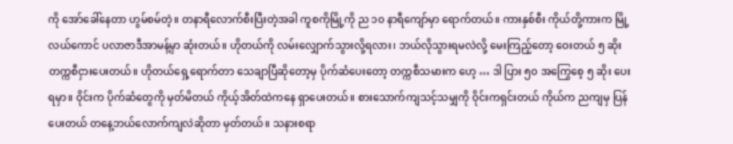ကို အော်ခေါ်နေတာ ဟွမ်စမ်တဲ့။ တနာရီလောက်စီးပြီးတဲ့အခါ ကူစကိုမြို့ကို ည ၁၀ နာရီကျော်မှာ ရောက်တယ်။ ကားနှစ်စီး ကိုယ်တို့ကားက မြို့လယ်ကောင် ပလာဇာဒီအာမန့်မှာ ဆုံးတယ်။ ဟိုတယ်ကို လမ်းလျှောက်သွားလို့ရလား၊ ဘယ်လိုသွားရမလဲလို့ မေးကြည့်တော့ ဝေးတယ် ၅ ဆိုး တက္ကစီငှားပေးတယ်။ ဟိုတယ်ရှေ့ရောက်တာ သေချာပြီဆိုတော့မှ ပိုက်ဆံပေးတော့ တက္ကစီသမားက ဟေ့ … ဒါ ပြား ၅၀ အကြွေစေ့ ၅ ဆိုး ပေးရမှာ။ ဝိုင်းက ပိုက်ဆံတွေကို မှတ်မိတယ် ကိုယ့်အိတ်ထဲကနေ ရှာပေးတယ်။ စားသောက်ကျသင့်သမျှကို ဝိုင်းကရှင်းတယ် ကိုယ်က ညကျမှ ပြန်ပေးတယ် တနေ့ဘယ်လောက်ကျလဲဆိုတာ မှတ်တယ်။ သနားစရာ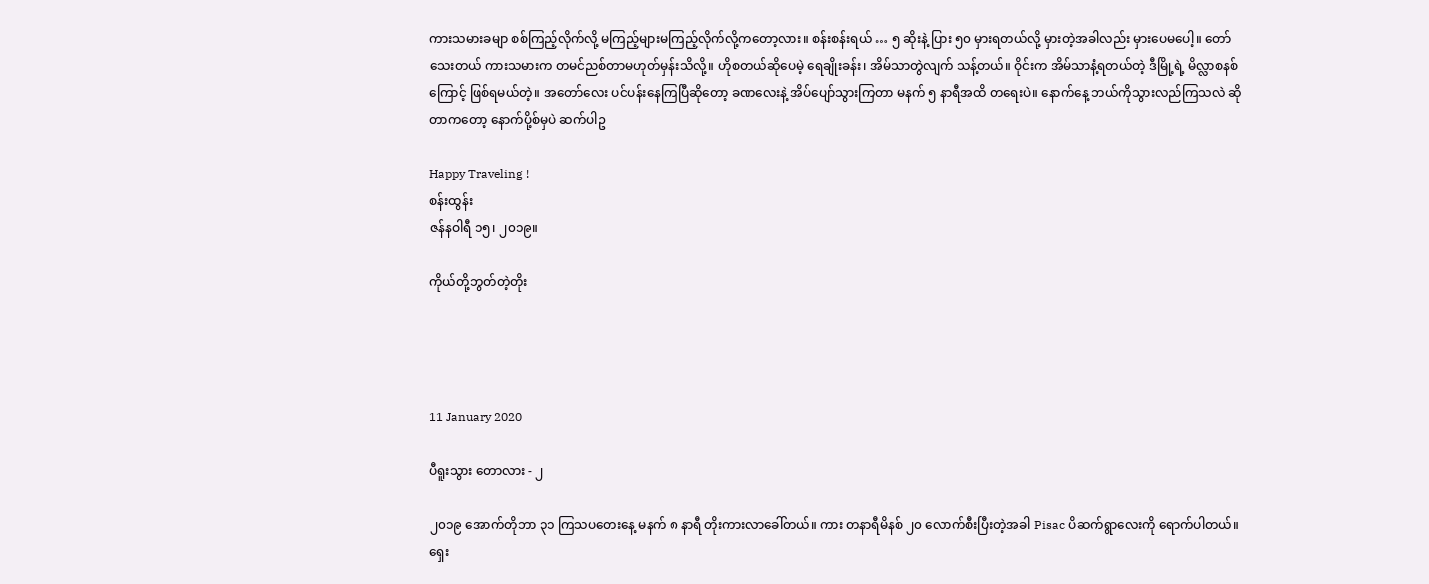ကားသမားခမျာ စစ်ကြည့်လိုက်လို့ မကြည့်များမကြည့်လိုက်လို့ကတော့လား။ စန်းစန်းရယ် … ၅ ဆိုးနဲ့ ပြား ၅၀ မှားရတယ်လို့ မှားတဲ့အခါလည်း မှားပေမပေါ့။ တော်သေးတယ် ကားသမားက တမင်ညစ်တာမဟုတ်မှန်းသိလို့။ ဟိုစတယ်ဆိုပေမဲ့ ရေချိုးခန်း၊ အိမ်သာတွဲလျက် သန့်တယ်။ ဝိုင်းက အိမ်သာနံ့ရတယ်တဲ့ ဒီမြို့ရဲ့ မိလ္လာစနစ်ကြောင့် ဖြစ်ရမယ်တဲ့။ အတော်လေး ပင်ပန်းနေကြပြီဆိုတော့ ခဏလေးနဲ့ အိပ်ပျော်သွားကြတာ မနက် ၅ နာရီအထိ တရေးပဲ။ နောက်နေ့ ဘယ်ကိုသွားလည်ကြသလဲ ဆိုတာကတော့ နောက်ပို့စ်မှပဲ ဆက်ပါဥ

Happy Traveling !
စန်းထွန်း
ဇန်နဝါရီ ၁၅၊ ၂၀၁၉။

ကိုယ်တို့ဘွတ်တဲ့တိုး




11 January 2020

ပီရူးသွား ‌တောလား - ၂

၂၀၁၉ အောက်တိုဘာ ၃၁ ကြသပတေးနေ့ မနက် ၈ နာရီ တိုးကားလာခေါ်တယ်။ ကား တနာရီမိနစ် ၂၀ လောက်စီးပြီးတဲ့အခါ Pisac ပိဆက်ရွာလေးကို ရောက်ပါတယ်။ ရှေး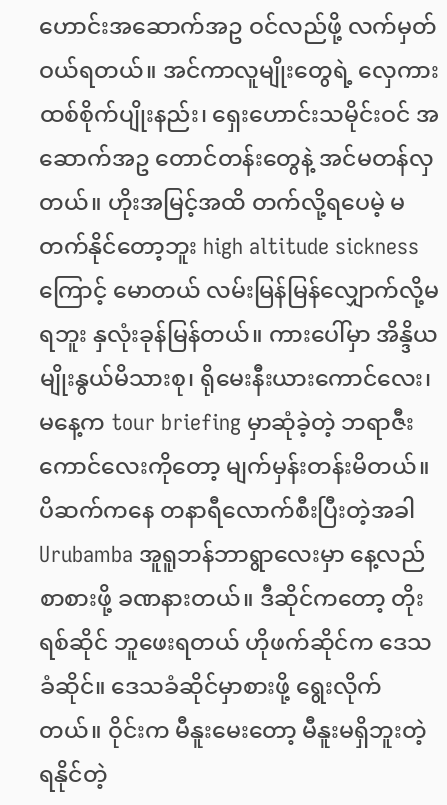ဟောင်းအဆောက်အဥ ဝင်လည်ဖို့ လက်မှတ်ဝယ်ရတယ်။ အင်ကာလူမျိုးတွေရဲ့ လှေကားထစ်စိုက်ပျိုးနည်း၊ ရှေးဟောင်းသမိုင်းဝင် အဆောက်အဥ တောင်တန်းတွေနဲ့ အင်မတန်လှတယ်။ ဟိုးအမြင့်အထိ တက်လို့ရပေမဲ့ မတက်နိုင်တော့ဘူး high altitude sickness ကြောင့် မောတယ် လမ်းမြန်မြန်‌‌‌လျှောက်လို့မရဘူး နှလုံးခုန်မြန်တယ်။ ကားပေါ်မှာ အိန္ဒိယမျိုးနွယ်မိသားစု၊ ရိုမေးနီးယားကောင်လေး၊ မနေ့က tour briefing မှာဆုံခဲ့တဲ့ ဘရာဇီးကောင်လေးကိုတော့ မျက်မှန်းတန်းမိတယ်။ ပိဆက်ကနေ တနာရီလောက်စီးပြီးတဲ့အခါ Urubamba အူရူဘန်ဘာရွာလေးမှာ နေ့လည်စာစားဖို့ ခဏနားတယ်။ ဒီဆိုင်ကတော့ တိုးရစ်ဆိုင် ဘူဖေးရတယ် ဟိုဖက်ဆိုင်က ဒေသခံဆိုင်။ ဒေသခံဆိုင်မှာစားဖို့ ရွေးလိုက်တယ်။ ဝိုင်းက မီနူးမေးတော့ မီနူးမရှိဘူးတဲ့ ရနိုင်တဲ့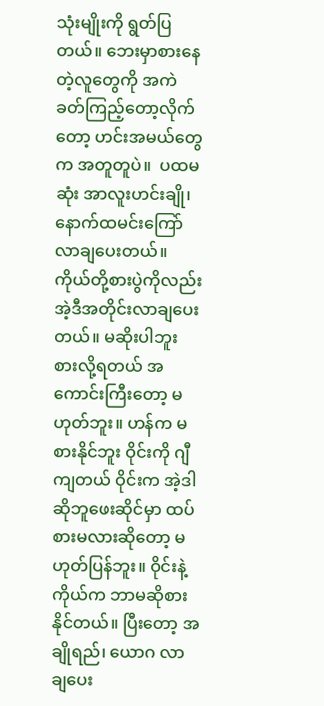သုံးမျိုးကို ရွတ်ပြတယ်။ ဘေးမှာစားနေတဲ့လူတွေကို အကဲခတ်ကြည့်တော့လိုက်တော့ ဟင်းအမယ်တွေက အတူတူပဲ။  ပထမဆုံး အာလူးဟင်းချို၊ နောက်ထမင်းကြော် လာချပေးတယ်။ ကိုယ်တို့စားပွဲကိုလည်း အဲ့ဒီအတိုင်းလာချပေးတယ်။ မဆိုးပါဘူး စားလို့ရတယ် အကောင်းကြီးတော့ မဟုတ်ဘူး။ ဟန်က မစားနိုင်ဘူး ဝိုင်းကို ဂျီကျတယ် ဝိုင်းက အဲ့ဒါဆိုဘူဖေးဆိုင်မှာ ထပ်စားမလားဆိုတော့ မဟုတ်ပြန်ဘူး။ ဝိုင်းနဲ့ကိုယ်က ဘာမဆိုစားနိုင်တယ်။ ပြီးတော့ အချိုရည်၊ ယောဂ လာချပေး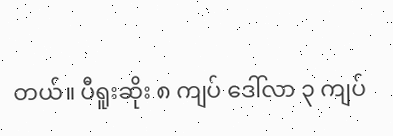တယ်။ ပီရူးဆိုး ၈ ကျပ် ဒေါ်လာ ၃ ကျပ်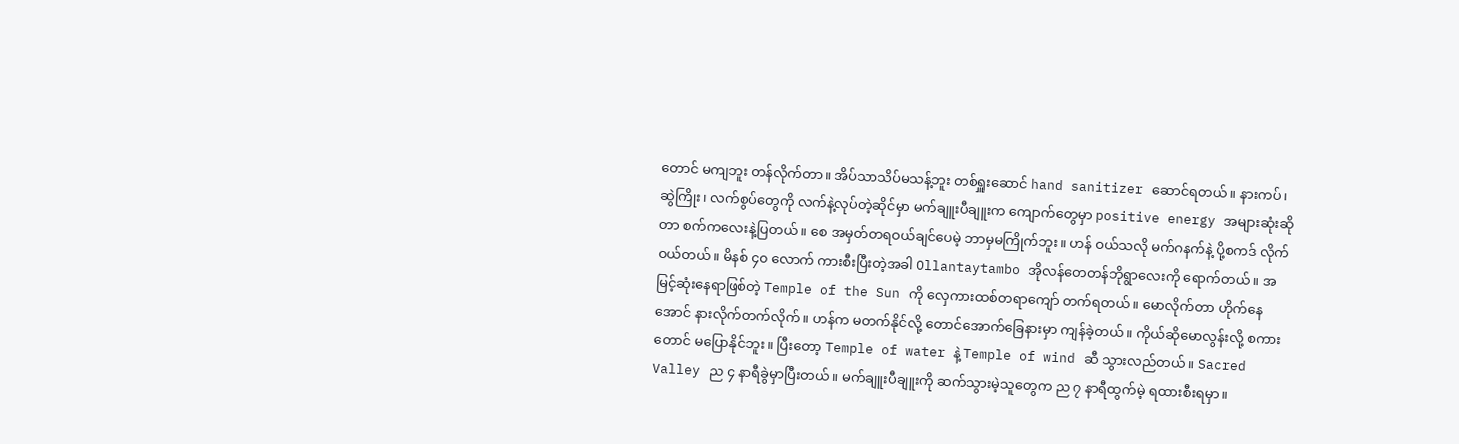တောင် မကျဘူး တန်လိုက်တာ။ အိပ်သာသိပ်မသန့်ဘူး တစ်ရှူးဆောင် hand sanitizer ဆောင်ရတယ်။ နားကပ်၊ ဆွဲကြိုး၊ လက်စွပ်တွေကို လက်နဲ့လုပ်တဲ့ဆိုင်မှာ မက်ချူးပီချူးက ကျောက်တွေမှာ positive energy အများဆုံးဆိုတာ စက်ကလေးနဲ့ပြတယ်။ စေ အမှတ်တရဝယ်ချင်ပေမဲ့ ဘာမှမကြိုက်ဘူး။ ဟန် ဝယ်သလို မက်ဂနက်နဲ့ ပို့စကဒ် လိုက်ဝယ်တယ်။ မိနစ် ၄၀ လောက် ကားစီးပြီးတဲ့အခါ Ollantaytambo အိုလန်တေတန်ဘိုရွာလေးကို ရောက်တယ်။ အမြင့်ဆုံးနေရာဖြစ်တဲ့ Temple of the Sun ကို လှေကားထစ်တရာကျော် တက်ရတယ်။ မောလိုက်တာ ဟိုက်နေအောင် နားလိုက်တက်လိုက်။ ဟန်က မတက်နိုင်လို့ တောင်အောက်ခြေနားမှာ ကျန်ခဲ့တယ်။ ကိုယ်ဆိုမောလွန်းလို့ စကားတောင် မပြောနိုင်ဘူး။ ပြီးတော့ Temple of water နဲ့ Temple of wind ဆီ သွားလည်တယ်။ Sacred Valley ည ၄ နာရီခွဲမှာပြီးတယ်။ မက်ချူးပီချူးကို ဆက်သွားမဲ့သူတွေက ည ၇ နာရီထွက်မဲ့ ရထားစီးရမှာ။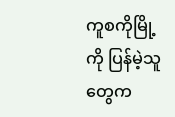ကူစကိုမြို့ကို ပြန်မဲ့သူတွေက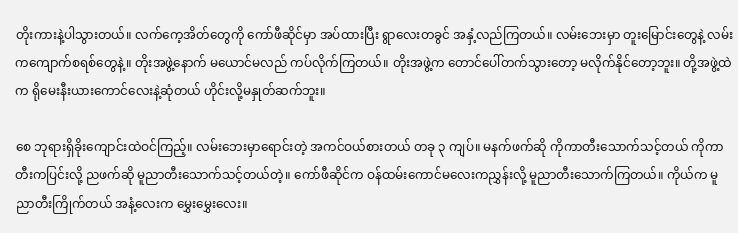တိုးကားနဲ့ပါသွားတယ်။ လက်ကေ့အိတ်တွေကို ကော်ဖီဆိုင်မှာ အပ်ထားပြီး ရွာလေးတခွင် အနှံ့လည်ကြတယ်။ လမ်းဘေးမှာ တူးမြောင်းတွေနဲ့ လမ်းကကျောက်စရစ်တွေနဲ့။ တိုးအဖွဲ့နောက် မယောင်မလည် ကပ်လိုက်ကြတယ်။ တိုးအဖွဲ့က တောင်ပေါ်တက်သွားတော့ မလိုက်နိုင်တော့ဘူး။ တို့အဖွဲ့ထဲက ရိုမေးနီးယားကောင်လေးနဲ့ဆုံတယ် ဟိုင်းလို့မနှုတ်ဆက်ဘူး။

စေ ဘုရားရှိခိုးကျောင်းထဲဝင်ကြည့်။ လမ်းဘေးမှာရောင်းတဲ့ အကင်ဝယ်စားတယ် တခု ၃ ကျပ်။ မနက်ဖက်ဆို ကိုကာတီးသောက်သင့်တယ် ကိုကာတီးကပြင်းလို့ ညဖက်ဆို မူညာတီးသောက်သင့်တယ်တဲ့။ ကော်ဖီဆိုင်က ဝန်ထမ်းကောင်မလေးကညွှန်းလို့ မူညာတီးသောက်ကြတယ်။ ကိုယ်က မူညာတီးကြိုက်တယ် အနံ့လေးက မွှေးမွှေးလေး။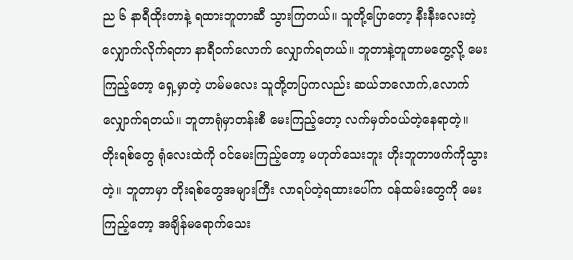ည ၆ နာရီထိုးတာနဲ့ ရထားဘူတာဆီ သွားကြတယ်။ သူတို့ပြောတော့ နီးနီးလေးတဲ့ လျှောက်လိုက်ရတာ နာရီဝက်လောက် လျှောက်ရတယ်။ ဘူတာနဲ့တူတာမတွေ့လို့ မေးကြည့်တော့ ရှေ့မှာတဲ့ ဟမ်မလေး သူတို့တပြကလည်း ဆယ်ဘလောက်,လောက် လျှောက်ရတယ်။ ဘူတာရုံမှာတန်းစီ မေးကြည့်တော့ လက်မှတ်ဝယ်တဲ့နေရာတဲ့။ တိုးရစ်တွေ ရုံလေးထဲကို ဝင်မေးကြည့်တော့ မဟုတ်သေးဘူး ဟိုးဘူတာဖက်ကိုသွားတဲ့။ ဘူတာမှာ တိုးရစ်တွေအများကြီး လာရပ်တဲ့ရထားပေါ်က ဝန်ထမ်းတွေကို မေးကြည့်တော့ အချိန်မရောက်သေး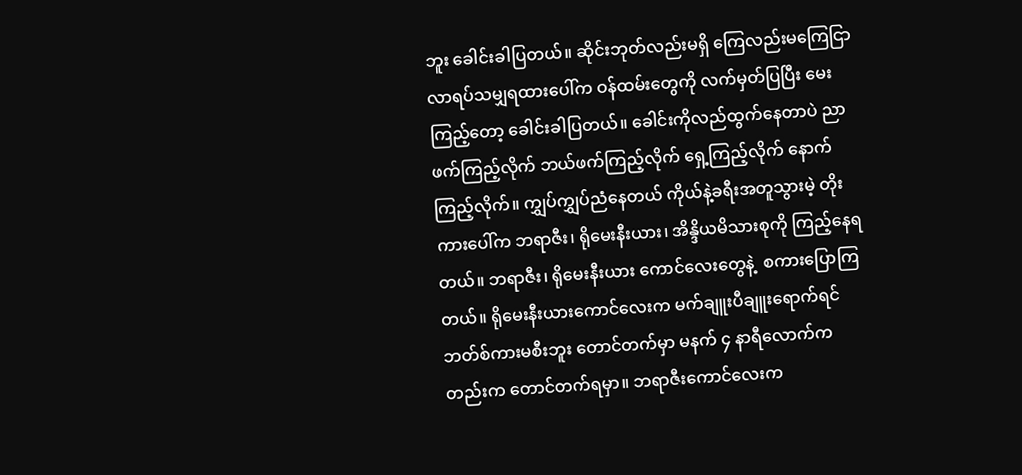ဘူး ခေါင်းခါပြတယ်။ ဆိုင်းဘုတ်လည်းမရှိ ကြေလည်းမကြေငြာ လာရပ်သမျှရထားပေါ်က ဝန်ထမ်းတွေကို လက်မှတ်ပြပြီး မေးကြည့်တော့ ခေါင်းခါပြတယ်။ ခေါင်းကိုလည်ထွက်နေတာပဲ ညာဖက်ကြည့်လိုက် ဘယ်ဖက်ကြည့်လိုက် ရှေ့ကြည့်လိုက် နောက်ကြည့်လိုက်။ ကျွှပ်ကျွှပ်ညံနေတယ် ကိုယ်နဲ့ခရီးအတူသွားမဲ့ တိုးကားပေါ်က ဘရာဇီး၊ ရိုမေးနီးယား၊ အိန္ဒိယမိသားစုကို ကြည့်နေရတယ်။ ဘရာဇီး၊ ရိုမေးနီးယား ကောင်လေးတွေနဲ့  စကားပြောကြတယ်။ ရိုမေးနီးယားကောင်လေးက မက်ချူးပီချူးရောက်ရင် ဘတ်စ်ကားမစီးဘူး တောင်တက်မှာ မနက် ၄ နာရီလောက်ကတည်းက တောင်တက်ရမှာ။ ဘရာဇီးကောင်လေးက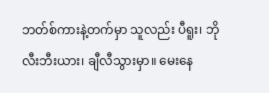ဘတ်စ်ကားနဲ့တက်မှာ သူလည်း ပီရူး၊ ဘိုလီးဘီးယား၊ ချီလီသွားမှာ။ မေးနေ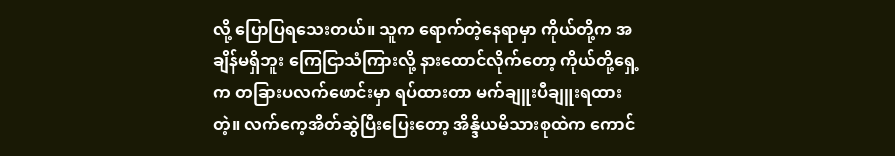လို့ ပြောပြရသေးတယ်။ သူက ရောက်တဲ့နေရာမှာ ကိုယ်တို့က အချိန်မရှိဘူး ကြေငြာသံကြားလို့ နားထောင်လိုက်တော့ ကိုယ်တို့ရှေ့က တခြားပလက်ဖောင်းမှာ ရပ်ထားတာ မက်ချူးပီချူးရထားတဲ့။ လက်ကေ့အိတ်ဆွဲပြီးပြေးတော့ အိန္ဒိယမိသားစုထဲက ကောင်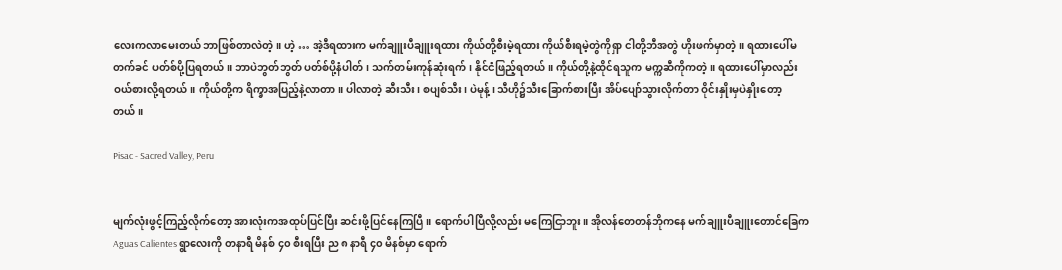လေးကလာမေးတယ် ဘာဖြစ်တာလဲတဲ့။ ဟဲ့ … အဲ့ဒီရထားက မက်ချူးပီချူးရထား ကိုယ်တို့စီးမဲ့ရထား ကိုယ်စီးရမဲ့တွဲကိုရှာ ငါတို့ဘီအတွဲ ဟိုးဖက်မှာတဲ့။ ရထားပေါ်မတက်ခင် ပတ်စ်ပို့ပြရတယ်။ ဘာပဲဘွတ်ဘွတ် ပတ်စ်ပို့နံပါတ်၊ သက်တမ်းကုန်ဆုံးရက်၊ နိုင်ငံဖြည့်ရတယ်။ ကိုယ်တို့နဲ့ထိုင်ရသူက မက္ကဆီကိုကတဲ့။ ရထားပေါ်မှာလည်း ဝယ်စားလို့ရတယ်။ ကိုယ်တို့က ရိက္ခာအပြည့်နဲ့လာတာ။ ပါလာတဲ့ ဆီးသီး၊ စပျစ်သီး၊ ပဲမုန့်၊ သီဟို၌သီးခြောက်စားပြီး အိပ်ပျော်သွားလိုက်တာ ဝိုင်းနှိုးမှပဲနှိုးတော့တယ်။

Pisac - Sacred Valley, Peru


မျက်လုံးဖွင့်ကြည့်လိုက်တော့ အားလုံးကအထုပ်ပြင်ပြီး ဆင်းဖို့ပြင်နေကြပြီ။ ရောက်ပါပြီလို့လည်း မကြေငြာဘူး။ အိုလန်တေတန်ဘိုကနေ မက်ချူးပီချူးတောင်ခြေက Aguas Calientes ရွာလေးကို တနာရီ မိနစ် ၄၀ စီးရပြီး ည ၈ နာရီ ၄၀ မိနစ်မှာ ရောက်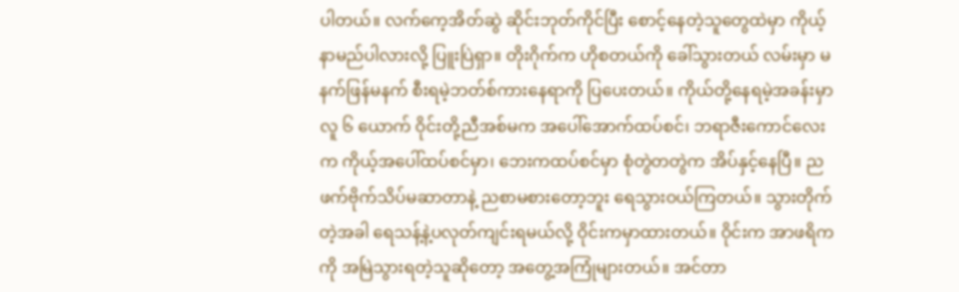ပါတယ်။ လက်ကေ့အိတ်ဆွဲ ဆိုင်းဘုတ်ကိုင်ပြီး စောင့်နေတဲ့သူတွေထဲမှာ ကိုယ့်နာမည်ပါလားလို့ ပြူးပြဲရှာ။ တိုးဂိုက်က ဟိုစတယ်ကို ခေါ်သွားတယ် လမ်းမှာ မနက်ဖြန်မနက် စီးရမဲ့ဘတ်စ်ကားနေရာကို ပြပေးတယ်။ ကိုယ်တို့နေရမဲ့အခန်းမှာ လူ ၆ ယောက် ဝိုင်းတို့ညီအစ်မက အပေါ်အောက်ထပ်စင်၊ ဘရာဇီးကောင်လေးက ကိုယ့်အပေါ်ထပ်စင်မှာ၊ ဘေးကထပ်စင်မှာ စုံတွဲတတွဲက အိပ်နှင့်နေပြီ။ ညဖက်ဗိုက်သိပ်မဆာတာနဲ့ ညစာမစားတော့ဘူး ရေသွားဝယ်ကြတယ်။ သွားတိုက်တဲ့အခါ ရေသန့်နဲ့ပလုတ်ကျင်းရမယ်လို့ ဝိုင်းကမှာထားတယ်။ ဝိုင်းက အာဖရိကကို အမြဲသွားရတဲ့သူဆိုတော့ အတွေ့အကြုံများတယ်။ အင်တာ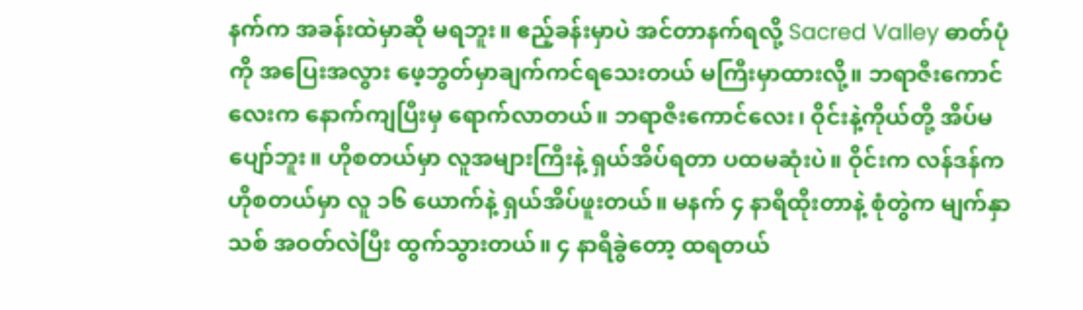နက်က အခန်းထဲမှာဆို မရဘူး။ ဧည့်ခန်းမှာပဲ အင်တာနက်ရလို့ Sacred Valley ဓာတ်ပုံကို အပြေးအလွား ဖေ့ဘွတ်မှာချက်ကင်ရသေးတယ် မကြီးမှာထားလို့။ ဘရာဇီးကောင်လေးက နောက်ကျပြီးမှ ရောက်လာတယ်။ ဘရာဇီးကောင်လေး၊ ဝိုင်းနဲ့ကိုယ်တို့ အိပ်မပျော်ဘူး။ ဟိုစတယ်မှာ လူအများကြီးနဲ့ ရှယ်အိပ်ရတာ ပထမဆုံးပဲ။ ဝိုင်းက လန်ဒန်ကဟိုစတယ်မှာ လူ ၁၆ ယောက်နဲ့ ရှယ်အိပ်ဖူးတယ်။ မနက် ၄ နာရီထိုးတာနဲ့ စုံတွဲက မျက်နှာသစ် အဝတ်လဲပြီး ထွက်သွားတယ်။ ၄ နာရီခွဲတော့ ထရတယ်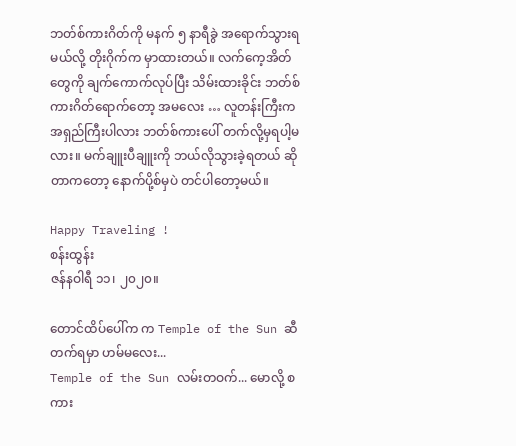ဘတ်စ်ကားဂိတ်ကို မနက် ၅ နာရီခွဲ အရောက်သွားရမယ်လို့ တိုးဂိုက်က မှာထားတယ်။ လက်ကေ့အိတ်တွေကို ချက်ကောက်လုပ်ပြီး သိမ်းထားခိုင်း ဘတ်စ်ကားဂိတ်ရောက်တော့ အမလေး … လူတန်းကြီးက အရှည်ကြီးပါလား ဘတ်စ်ကားပေါ် တက်လို့မှရပါ့မလား။ မက်ချူးပီချူးကို ဘယ်လိုသွားခဲ့ရတယ် ဆိုတာကတော့ နောက်ပို့စ်မှပဲ တင်ပါတော့မယ်။

Happy Traveling !
စန်းထွန်း
ဇန်နဝါရီ ၁၁၊ ၂၀၂၀။

တောင်ထိပ်‌ပေါ်က က Temple of the Sun ဆီ တက်ရမှာ ဟမ်မလေး...
Temple of the Sun လမ်းတဝက်... မောလို့ စကား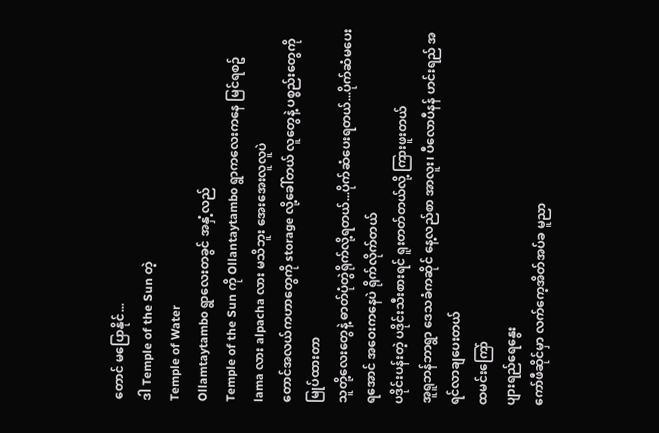တောင် မပြောနိုင်...
ဒါ Temple of the Sun တဲ့
Temple of Water
Ollamtaytambo ရွာလေးတခွင် အနှံ့လည်
Temple of the Sun ကို Ollantaytambo ရွာကလေးကနေ မြင်ရစဥ်
lama လား alpacha လား မသိဘူး အေးအေးလူလူပဲ
တောင်အလယ်ကဟာတွေကို storage လို့ခေါ်တယ် လူတွေနဲ့ ပစ္စည်းတွေကို မြုပ်ထားတာ
သူတို့‌လေး‌တွေနဲ့ ဓာတ်ပုံတွဲရိုက်လို့ရတယ်...ပိုက်ဆံ‌ပေးရတယ်...ပိုက်ဆံမပေးရအောင် အဝေးကနေပဲ ရိုက်လိုက်တယ်
ပဒိုင်းပန်းတဲ့ ပဒိုင်းသီးစားရင် ရူးတတ်တယ်လို့ ကြားဖူးတယ်
အူရူဘန်ဘာရွာ ဒေသခံကဆိုင် ‌နေ့လည်စာ အာလူး၊ ပီလောပီနန် ဟင်းရည် အရင်လာချပေးတယ်
ထမင်း‌ကြော်
ပျားရည်ရေ‌နွေး
ကော်ဖီဆိုင်မှာ လက်‌ကေ့အိတ်အပ်ခ မူညာ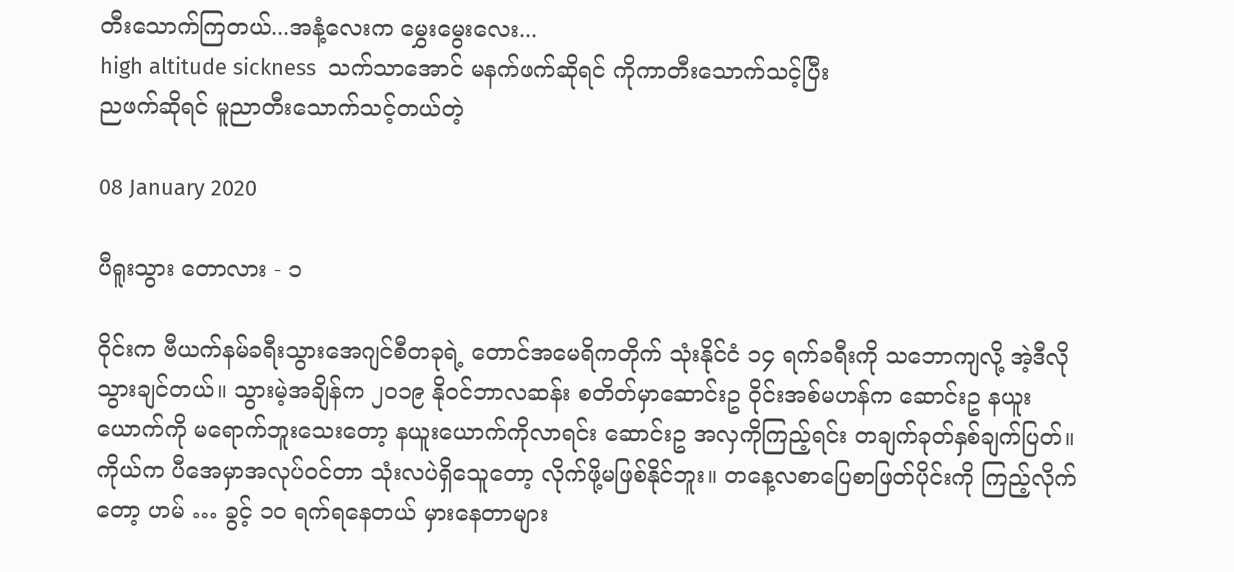တီးသောက်ကြတယ်...အနံ့‌လေးက ‌မွှေးမွေးလေး...
high altitude sickness  သက်သာအောင် မနက်ဖက်ဆိုရင် ကိုကာတီး‌သောက်သင့်ပြီး
ညဖက်ဆိုရင် မူညာတီး‌သောက်သင့်တယ်တဲ့

08 January 2020

ပီရူးသွား ‌တောလား - ၁

ဝိုင်းက ဗီယက်နမ်ခရီးသွားအေဂျင်စီတခုရဲ့ တောင်အမေရိကတိုက် သုံးနိုင်ငံ ၁၄ ရက်ခရီးကို သဘောကျလို့ အဲ့ဒီလိုသွားချင်တယ်။ သွားမဲ့အချိန်က ၂၀၁၉ နိုဝင်ဘာလဆန်း စတိတ်မှာဆောင်းဥ ဝိုင်းအစ်မဟန်က ဆောင်းဥ နယူးယောက်ကို မရောက်ဘူးသေးတော့ နယူးယောက်ကိုလာရင်း ဆောင်းဥ အလှကိုကြည့်ရင်း တချက်ခုတ်နှစ်ချက်ပြတ်။ ကိုယ်က ပီအေမှာအလုပ်ဝင်တာ သုံးလပဲရှိသေူတော့ လိုက်ဖို့မဖြစ်နိုင်ဘူး။ တနေ့လစာပြေစာဖြတ်ပိုင်းကို ကြည့်လိုက်တော့ ဟမ် … ခွင့် ၁၀ ရက်ရနေတယ် မှားနေတာများ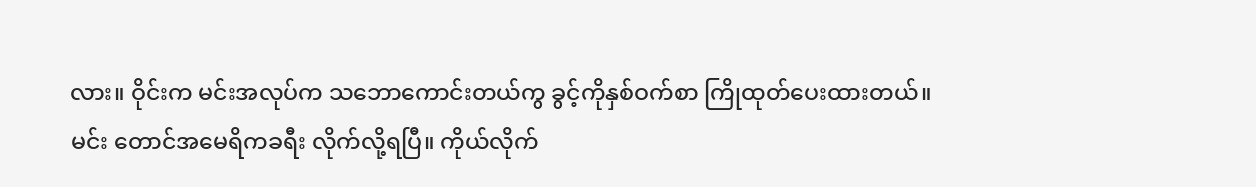လား။ ဝိုင်းက မင်းအလုပ်က သဘောကောင်းတယ်ကွ ခွင့်ကိုနှစ်ဝက်စာ ကြိုထုတ်ပေးထားတယ်။ မင်း တောင်အမေရိကခရီး လိုက်လို့ရပြီ။ ကိုယ်လိုက်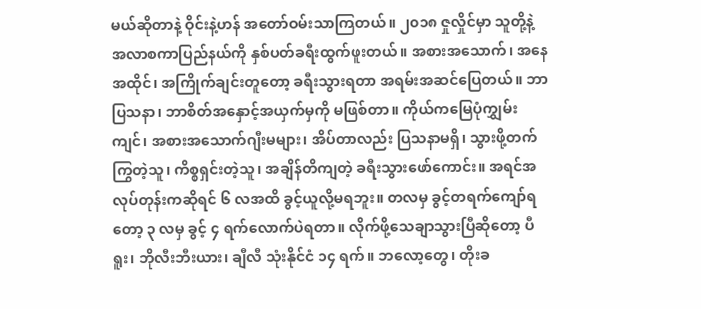မယ်ဆိုတာနဲ့ ဝိုင်းနဲ့ဟန် အတော်ဝမ်းသာကြတယ်။ ၂၀၁၈ ဇှုလှိုင်မှာ သူတို့နဲ့ အလာစကာပြည်နယ်ကို နှစ်ပတ်ခရီးထွက်ဖူးတယ်။ အစားအသောက်၊ အနေအထိုင်၊ အကြိုက်ချင်းတူတော့ ခရီးသွားရတာ အရမ်းအဆင်ပြေတယ်။ ဘာပြသနာ၊ ဘာစိတ်အနှောင့်အယှက်မှကို မဖြစ်တာ။ ကိုယ်ကမြေပုံကျွှမ်းကျင်၊ အစားအသောက်ဂျီးမများ၊ အိပ်တာလည်း ပြသနာမရှိ၊ သွားဖို့တက်ကြွတဲ့သူ၊ ကိစ္စရှင်းတဲ့သူ၊ အချိန်တိကျတဲ့ ခရီးသွားဖော်ကောင်း။ အရင်အလုပ်တုန်းကဆိုရင် ၆ လအထိ ခွင့်ယူလို့မရဘူး။ တလမှ ခွင့်တရက်ကျော်ရတော့ ၃ လမှ ခွင့် ၄ ရက်လောက်ပဲရတာ။ လိုက်ဖို့သေချာသွားပြီဆိုတော့ ပီရူး၊ ဘိုလီးဘီးယား၊ ချီလီ သုံးနိုင်ငံ ၁၄ ရက်။ ဘလော့တွေ၊ တိုးခ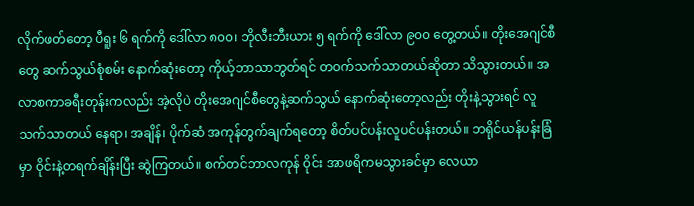လိုက်ဖတ်တော့ ပီရူး ၆ ရက်ကို ဒေါ်လာ ၈၀၀၊ ဘိုလီးဘီးယား ၅ ရက်ကို ဒေါ်လာ ၉၀၀ တွေ့တယ်။ တိုးအေဂျင်စီတွေ ဆက်သွယ်စုံစမ်း နောက်ဆုံးတော့ ကိုယ့်ဘာသာဘွတ်ရင် တဝက်သက်သာတယ်ဆိုတာ သိသွားတယ်။ အလာစကာခရီးတုန်းကလည်း အဲ့လိုပဲ တိုးအေဂျင်စီတွေနဲ့ဆက်သွယ် နောက်ဆုံးတော့လည်း တိုးနဲ့သွားရင် လူသက်သာတယ် နေရာ၊ အချိန်၊ ပိုက်ဆံ အကုန်တွက်ချက်ရတော့ စိတ်ပင်ပန်းလူပင်ပန်းတယ်။ ဘရိုင်ယန်ပန်းခြံမှာ ဝိုင်းနဲ့တရက်ချိန်းပြီး ဆွဲကြတယ်။ စက်တင်ဘာလကုန် ဝိုင်း အာဖရိကမသွားခင်မှာ လေယာ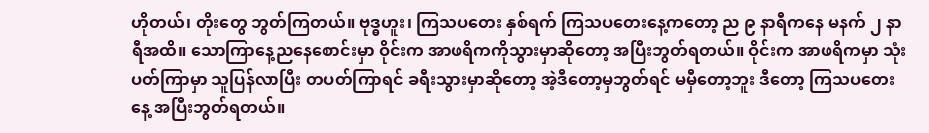ဟိုတယ်၊ တိုးတွေ ဘွတ်ကြတယ်။ ဗုဒ္ဓဟူး၊ ကြသပတေး နှစ်ရက် ကြသပတေးနေ့ကတော့ ည ၉ နာရီကနေ မနက် ၂ နာရီအထိ။ သောကြာနေ့ညနေစောင်းမှာ ဝိုင်းက အာဖရိကကိုသွားမှာဆိုတော့ အပြီးဘွတ်ရတယ်။ ဝိုင်းက အာဖရိကမှာ သုံးပတ်ကြာမှာ သူပြန်လာပြီး တပတ်ကြာရင် ခရီးသွားမှာဆိုတော့ အဲ့ဒီတော့မှဘွတ်ရင် မမှီတော့ဘူး ဒီတော့ ကြသပတေးနေ့ အပြီးဘွတ်ရတယ်။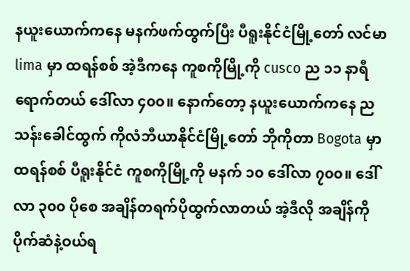နယူးယောက်ကနေ မနက်ဖက်ထွက်ပြီး ပီရူးနိုင်ငံမြို့တော် လင်မာ lima မှာ ထရန်စစ် အဲ့ဒီကနေ ကူစကိုမြို့ကို cusco ည ၁၁ နာရီရောက်တယ် ဒေါ်လာ ၄၀၀။ နောက်တော့ နယူးယောက်ကနေ ညသန်းခေါင်ထွက် ကိုလံဘီယာနိုင်ငံမြို့တော် ဘိုကိုတာ Bogota မှာ ထရန်စစ် ပီရူးနိုင်ငံ ကူစကိုမြို့ကို မနက် ၁၀ ဒေါ်လာ ၇၀၀။ ဒေါ်လာ ၃၀၀ ပိုစေ အချိန်တရက်ပိုထွက်လာတယ် အဲ့ဒီလို အချိန်ကို ပိုက်ဆံနဲ့ဝယ်ရ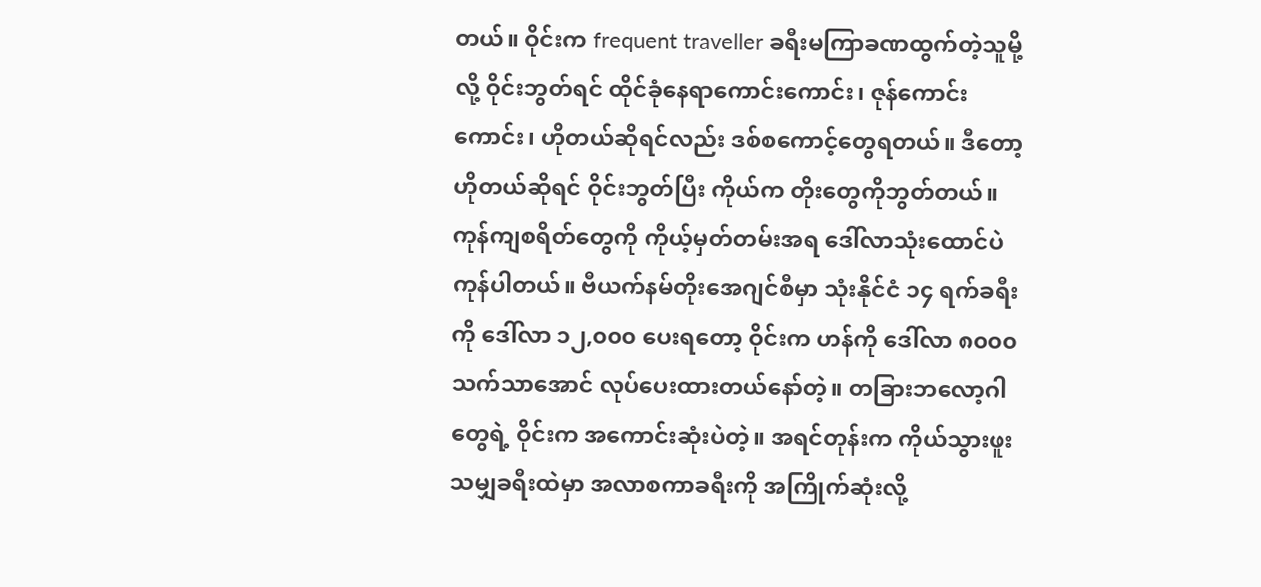တယ်။ ဝိုင်းက frequent traveller ခရီးမကြာခဏထွက်တဲ့သူမို့လို့ ဝိုင်းဘွတ်ရင် ထိုင်ခုံနေရာကောင်းကောင်း၊ ဇုန်ကောင်းကောင်း၊ ဟိုတယ်ဆိုရင်လည်း ဒစ်စကောင့်တွေရတယ်။ ဒီတော့ ဟိုတယ်ဆိုရင် ဝိုင်းဘွတ်ပြီး ကိုယ်က တိုးတွေကိုဘွတ်တယ်။ ကုန်ကျစရိတ်တွေကို ကိုယ့်မှတ်တမ်းအရ ဒေါ်လာသုံးထောင်ပဲ ကုန်ပါတယ်။ ဗီယက်နမ်တိုးအေဂျင်စီမှာ သုံးနိုင်ငံ ၁၄ ရက်ခရီးကို ဒေါ်လာ ၁၂,၀၀၀ ပေးရတော့ ဝိုင်းက ဟန်ကို ဒေါ်လာ ၈၀၀၀ သက်သာအောင် လုပ်ပေးထားတယ်နော်တဲ့။ တခြားဘလော့ဂါတွေရဲ့ ဝိုင်းက အကောင်းဆုံးပဲတဲ့။ အရင်တုန်းက ကိုယ်သွားဖူးသမျှခရီးထဲမှာ အလာစကာခရီးကို အကြိုက်ဆုံးလို့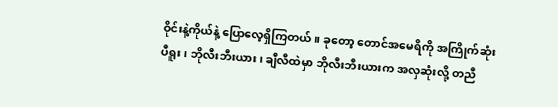ဝိုင်းနဲ့ကိုယ်နဲ့ ပြောလေ့ရှိကြတယ်။ ခုတော့ တောင်အမေရိကို အကြိုက်ဆုံး ပီရူး၊ ဘိုလီးဘီးယား၊ ချီလီထဲမှာ ဘိုလီးဘီးယားက အလှဆုံးလို့ တညီ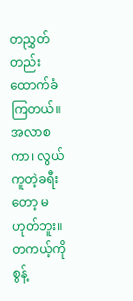တညွှတ်တည်း ထောက်ခံကြတယ်။ အလာစကာ၊ လွယ်ကူတဲ့ခရီးတော့ မဟုတ်ဘူး။ တကယ့်ကိုစွန့်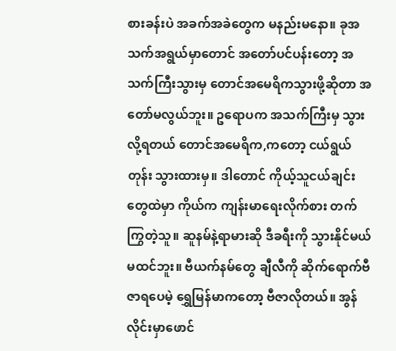စားခန်းပဲ အခက်အခဲတွေက မနည်းမနော။ ခုအသက်အရွယ်မှာတောင် အတော်ပင်ပန်းတော့ အသက်ကြီးသွားမှ တောင်အမေရိကသွားဖို့ဆိုတာ အတော်မလွယ်ဘူး။ ဥရောပက အသက်ကြီးမှ သွားလို့ရတယ် တောင်အမေရိက,ကတော့ ငယ်ရွယ်တုန်း သွားထားမှ။ ဒါတောင် ကိုယ့်သူငယ်ချင်းတွေထဲမှာ ကိုယ်က ကျန်းမာရေးလိုက်စား တက်ကြွတဲ့သူ။ ဆူနမ်နဲ့ရာမားဆို ဒီခရီးကို သွားနိုင်မယ် မထင်ဘူး။ ဗီယက်နမ်တွေ ချီလီကို ဆိုက်ရောက်ဗီဇာရပေမဲ့ ရွှေမြန်မာကတော့ ဗီဇာလိုတယ်။ အွန်လိုင်းမှာဖောင်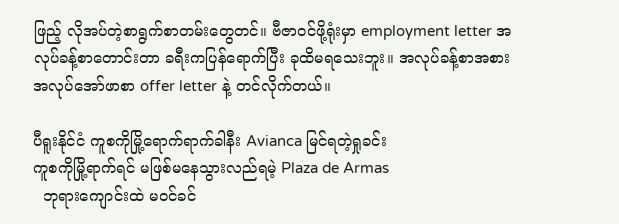ဖြည့် လိုအပ်တဲ့စာရွက်စာတမ်းတွေတင်။ ဗီဇာဝင်ဖို့ရုံးမှာ employment letter အလုပ်ခန့်စာတောင်းတာ ခရီးကပြန်ရောက်ပြီး ခုထိမရသေးဘူး။ အလုပ်ခန့်စာအစား အလုပ်အော်ဖာစာ offer letter နဲ့ တင်လိုက်တယ်။

ပီရူးနိုင်ငံ ကူစကိုမြို့‌ရောက်ရာက်ခါနီး Avianca မြင်ရတဲ့ရှုခင်း
ကူစကိုမြို့ရာက်ရင် မဖြစ်မနေသွားလည်ရမဲ့ Plaza de Armas
  ဘုရား‌ကျောင်းထဲ မဝင်ခင်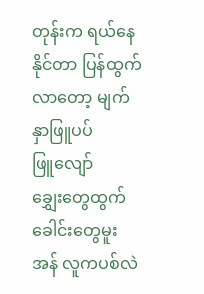တုန်းက ရယ်နေနိုင်တာ ပြန်ထွက်လာတော့ မျက်နှာဖြူပပ်ဖြူ‌လျော်
ချွှေးတွေထွက် ခေါင်း‌တွေမူး အန် လူကပစ်လဲ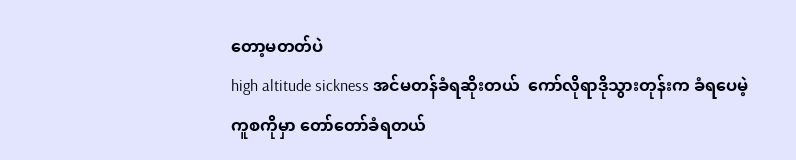တော့မတတ်ပဲ
high altitude sickness အင်မတန်ခံရဆိုးတယ် ‌ ကော်လိုရာဒိုသွားတုန်းက ခံရပေမဲ့
ကူစကိုမှာ တော်တော်ခံရတယ်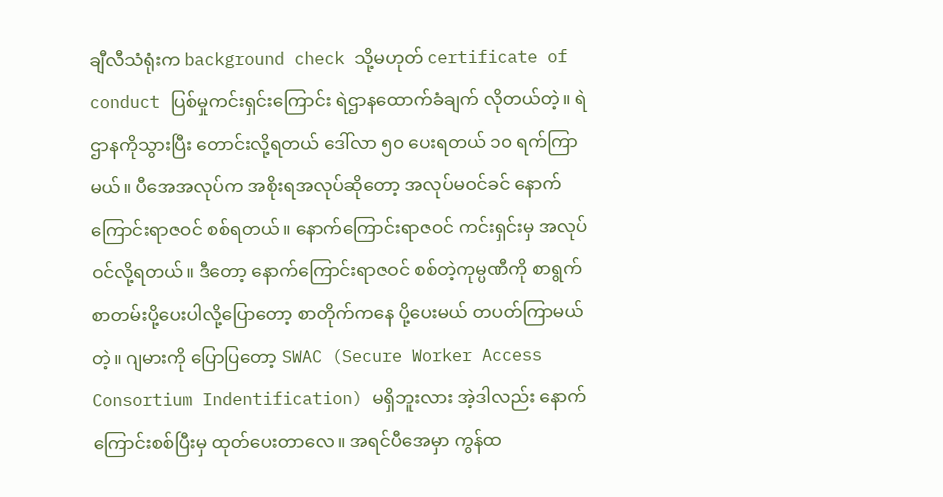ချီလီသံရုံးက background check သို့မဟုတ် certificate of conduct ပြစ်မှုကင်းရှင်းကြောင်း ရဲဌာနထောက်ခံချက် လိုတယ်တဲ့။ ရဲဌာနကိုသွားပြီး တောင်းလို့ရတယ် ဒေါ်လာ ၅၀ ပေးရတယ် ၁၀ ရက်ကြာမယ်။ ပီအေအလုပ်က အစိုးရအလုပ်ဆိုတော့ အလုပ်မဝင်ခင် နောက်ကြောင်းရာဇဝင် စစ်ရတယ်။ နောက်ကြောင်းရာဇဝင် ကင်းရှင်းမှ အလုပ်ဝင်လို့ရတယ်။ ဒီတော့ နောက်ကြောင်းရာဇဝင် စစ်တဲ့ကုမ္ပဏီကို စာရွက်စာတမ်းပို့ပေးပါလို့ပြောတော့ စာတိုက်ကနေ ပို့ပေးမယ် တပတ်ကြာမယ်တဲ့။ ဂျမားကို ပြောပြတော့ SWAC (Secure Worker Access Consortium Indentification) မရှိဘူးလား အဲ့ဒါလည်း နောက်ကြောင်းစစ်ပြီးမှ ထုတ်ပေးတာလေ။ အရင်ပီအေမှာ ကွန်ထ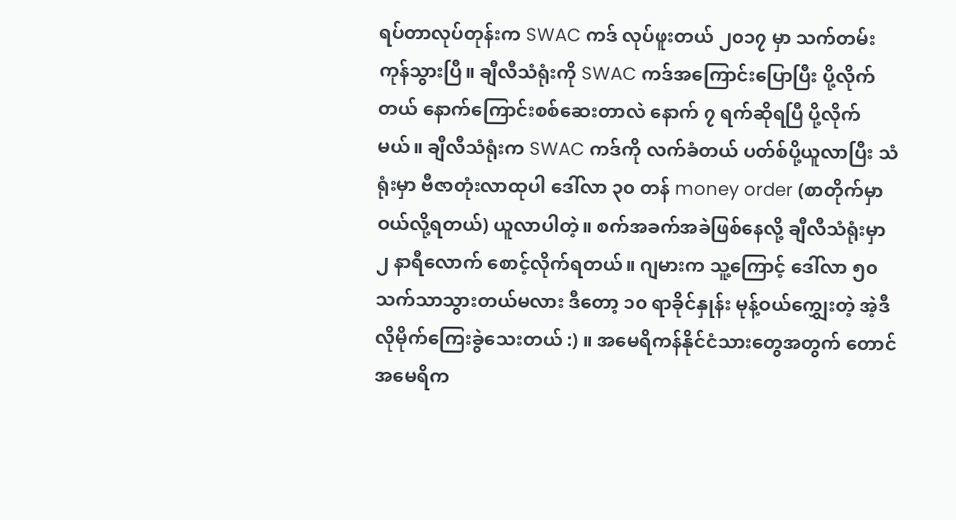ရပ်တာလုပ်တုန်းက SWAC ကဒ် လုပ်ဖူးတယ် ၂၀၁၇ မှာ သက်တမ်းကုန်သွားပြီ။ ချီလီသံရုံးကို SWAC ကဒ်အကြောင်းပြောပြီး ပို့လိုက်တယ် နောက်ကြောင်းစစ်ဆေးတာလဲ နောက် ၇ ရက်ဆိုရပြီ ပို့လိုက်မယ်။ ချီလီသံရုံးက SWAC ကဒ်ကို လက်ခံတယ် ပတ်စ်ပို့ယူလာပြီး သံရုံးမှာ ဗီဇာတုံးလာထုပါ ဒေါ်လာ ၃၀ တန် money order (စာတိုက်မှာ ဝယ်လို့ရတယ်) ယူလာပါတဲ့။ စက်အခက်အခဲဖြစ်နေလို့ ချီလီသံရုံးမှာ ၂ နာရီလောက် စောင့်လိုက်ရတယ်။ ဂျမားက သူ့ကြောင့် ဒေါ်လာ ၅၀ သက်သာသွားတယ်မလား ဒီတော့ ၁၀ ရာခိုင်နှုန်း မုန့်ဝယ်ကျွှေးတဲ့ အဲ့ဒီလိုမိုက်ကြေးခွဲသေးတယ် :) ။ အမေရိကန်နိုင်ငံသားတွေအတွက် တောင်အမေရိက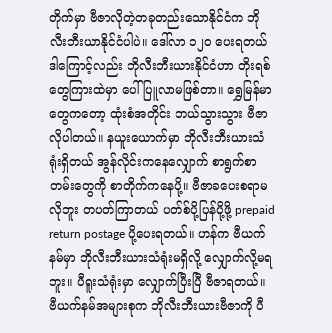တိုက်မှာ ဗီဇာလိုတဲ့တခုတည်းသောနိုင်ငံက ဘိုလီးဘီးယာနိုင်ငံပါပဲ။ ဒေါ်လာ ၁၂၀ ပေးရတယ် ဒါကြောင့်လည်း ဘိုလီးဘီးယားနိုင်ငံဟာ တိုးရစ်တွေကြားထဲမှာ ပေါ်ပြူလာမဖြစ်တာ။ ရွှေမြန်မာတွေကတော့ ထုံးစံအတိုင်း ဘယ်သွားသွား ဗီဇာလိုပါတယ်။ နယူးယောက်မှာ ဘိုလီးဘီးယားသံရုံးရှိတယ် အွန်လိုင်းကနေလျှောက် စာရွက်စာတမ်းတွေကို စာတိုက်ကနေပို့။ ဗီဇာခပေးစရာမလိုဘူး တပတ်ကြာတယ် ပတ်စ်ပို့ပြန်ပို့ဖို့ prepaid return postage ပို့ပေးရတယ်။ ဟန်က ဗီယက်နမ်မှာ ဘိုလီးဘီးယားသံရုံးမရှိလို့ လျှောက်လို့မရဘူး။ ပီရူးသံရုံးမှာ လျှောက်ပြီးပြီ ဗီဇာရတယ်။ ဗီယက်နမ်အများစုက ဘိုလီးဘီးယားဗီဇာကို ပီ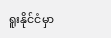ရူးနိုင်ငံမှာ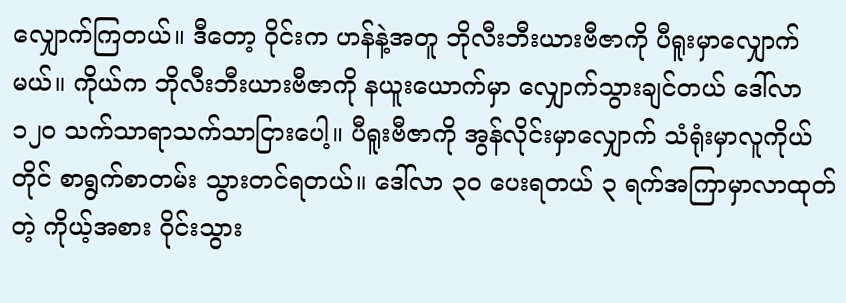လျှောက်ကြတယ်။ ဒီတော့ ဝိုင်းက ဟန်နဲ့အတူ ဘိုလီးဘီးယားဗီဇာကို ပီရူးမှာလျှောက်မယ်။ ကိုယ်က ဘိုလီးဘီးယားဗီဇာကို နယူးယောက်မှာ လျှောက်သွားချင်တယ် ဒေါ်လာ ၁၂၀ သက်သာရာသက်သာငြားပေါ့။ ပီရူးဗီဇာကို အွန်လိုင်းမှာလျှောက် သံရုံးမှာလူကိုယ်တိုင် စာရွက်စာတမ်း သွားတင်ရတယ်။ ဒေါ်လာ ၃၀ ပေးရတယ် ၃ ရက်အကြာမှာလာထုတ်တဲ့ ကိုယ့်အစား ဝိုင်းသွား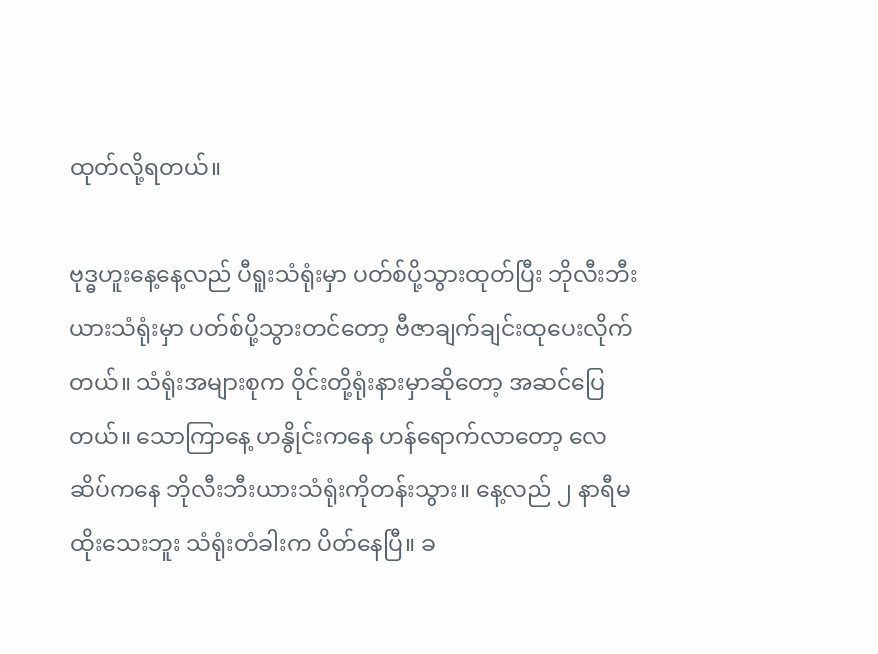ထုတ်လို့ရတယ်။

ဗုဒ္ဓဟူးနေ့နေ့လည် ပီရူးသံရုံးမှာ ပတ်စ်ပို့သွားထုတ်ပြီး ဘိုလီးဘီးယားသံရုံးမှာ ပတ်စ်ပို့သွားတင်တော့ ဗီဇာချက်ချင်းထုပေးလိုက်တယ်။ သံရုံးအများစုက ဝိုင်းတို့ရုံးနားမှာဆိုတော့ အဆင်ပြေတယ်။ သောကြာနေ့ ဟနွိုင်းကနေ ဟန်ရောက်လာတော့ လေဆိပ်ကနေ ဘိုလီးဘီးယားသံရုံးကိုတန်းသွား။ နေ့လည် ၂ နာရီမထိုးသေးဘူး သံရုံးတံခါးက ပိတ်နေပြီ။ ခ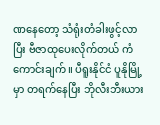ဏနေတော့ သံရုံးတံခါးဖွင့်လာပြီး ဗီဇာထုပေးလိုက်တယ် ကံကောင်းချက်။ ပီရူးနိုင်ငံ ပူနိုမြို့မှာ တရက်နေပြီး ဘိုလီးဘီးယား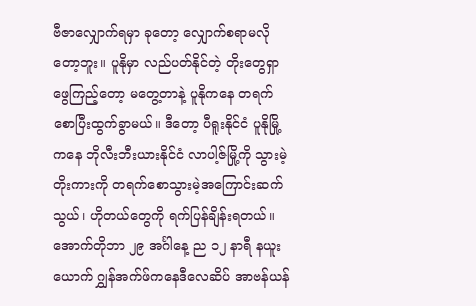ဗီဇာလျှောက်ရမှာ ခုတော့ လျှောက်စရာမလိုတော့ဘူး။ ပူနိုမှာ လည်ပတ်နိုင်တဲ့ တိုးတွေရှာဖွေကြည့်တော့ မတွေ့တာနဲ့ ပူနိုကနေ တရက်စောပြီးထွက်ခွာမယ်။ ဒီတော့ ပီရူးနိုင်ငံ ပူနိုမြို့ကနေ ဘိုလီးဘီးယားနိုင်ငံ လာပါ့ဇ်မြို့ကို သွားမဲ့တိုးကားကို တရက်စောသွားမဲ့အကြောင်းဆက်သွယ်၊ ဟိုတယ်တွေကို ရက်ပြန်ချိန်းရတယ်။ အောက်တိုဘာ ၂၉ အင်္ဂါနေ့ ည ၁၂ နာရီ နယူးယောက် ဂျွှန်အက်ဖ်ကနေဒီလေဆိပ် အာဗန်ယန်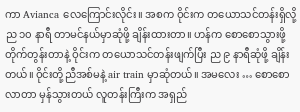ကာ Avianca လေကြောင်းလိုင်း။ အစက ဝိုင်းက တယောသင်တန်းရှိလို့ ည ၁၀ နာရီ တာမင်နယ်မှာဆုံဖို့ ချိန်းထားတာ။ ဟန်က စောစောသွားဖို့ တိုက်တွန်းတာနဲ့ ဝိုင်းက တယောသင်တန်းဖျက်ပြီး ည ၉ နာရီဆုံဖို့ ချိန်းတယ်။ ဝိုင်းတို့ညီအစ်မနဲ့ air train မှာဆုံတယ်။ အမလေး … စောစောလာတာ မှန်သွားတယ် လူတန်းကြီးက အရှည်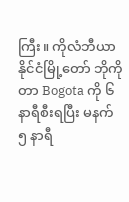ကြီး။ ကိုလံဘီယာနိုင်ငံမြို့တော် ဘိုကိုတာ Bogota ကို ၆ နာရီစီးရပြီး မနက် ၅ နာရီ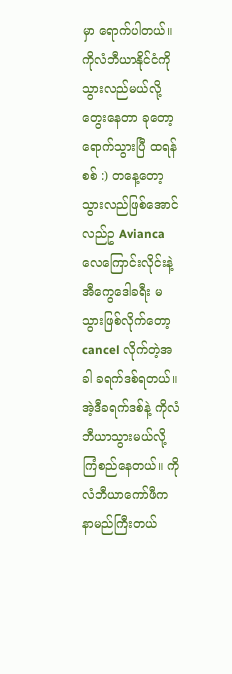မှာ ရောက်ပါတယ်။ ကိုလံဘီယာနိုင်ငံကို သွားလည်မယ်လို့ တွေးနေတာ ခုတော့ရောက်သွားပြီ ထရန်စစ် :) တနေ့တော့ သွားလည်ဖြစ်အောင် လည်ဥ Avianca လေကြောင်းလိုင်းနဲ့ အီကွေဒေါခရီး မသွားဖြစ်လိုက်တော့ cancel လိုက်တဲ့အခါ ခရက်ဒစ်ရတယ်။ အဲ့ဒီခရက်ဒစ်နဲ့ ကိုလံဘီယာသွားမယ်လို့ ကြံစည်နေတယ်။ ကိုလံဘီယာကော်ဖီက နာမည်ကြီးတယ်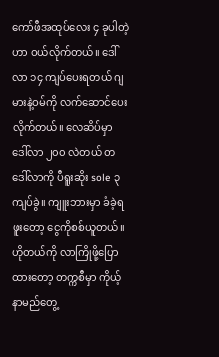ကော်ဖီအထုပ်လေး ၄ ခုပါတဲ့ဟာ ဝယ်လိုက်တယ်။ ဒေါ်လာ ၁၄ ကျပ်ပေးရတယ် ဂျမားနဲ့ဝမ်ကို လက်ဆောင်ပေးလိုက်တယ်။ လေဆိပ်မှာ ဒေါ်လာ ၂၀၀ လဲတယ် တဒေါ်လာကို ပီရူးဆိုး sole ၃ ကျပ်ခွဲ။ ကျူးဘားမှာ ခံခဲ့ရဖူးတော့ ငွေကိုစစ်ယူတယ်။ ဟိုတယ်ကို လာကြိုဖို့ပြောထားတော့ တက္ကစီမှာ ကိုယ့်နာမည်တွေ့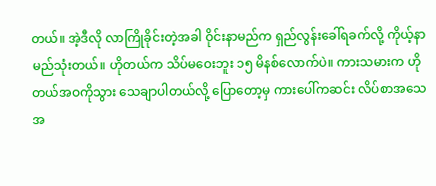တယ်။ အဲ့ဒီလို လာကြိုခိုင်းတဲ့အခါ ဝိုင်းနာမည်က ရှည်လွန်းခေါ်ရခက်လို့ ကိုယ့်နာမည်သုံးတယ်။ ဟိုတယ်က သိပ်မဝေးဘူး ၁၅ မိနစ်လောက်ပဲ။ ကားသမားက ဟိုတယ်အဝကိုသွား သေချာပါတယ်လို့ ပြောတော့မှ ကားပေါ်ကဆင်း လိပ်စာအသေအ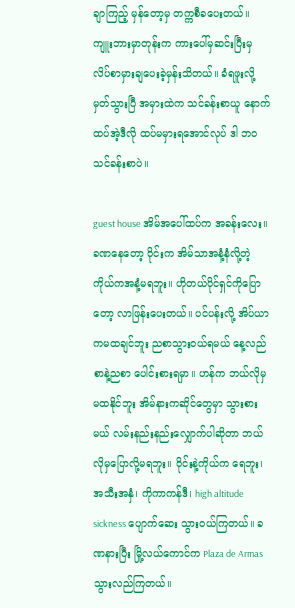ချာကြည့် မှန်တော့မှ တက္ကစီခပေးတယ်။ ကျူးဘားမှာတုန်းက ကားပေါ်မှဆင်းပြီးမှ လိပ်စာမှားချပေးခဲ့မှန်းသိတယ်။ ခံရဖူးလို့ မှတ်သွားပြီ အမှားထဲက သင်ခန်းစာယူ နောက်ထပ်အဲ့ဒီလို ထပ်မမှားရအောင်လုပ် ဒါ ဘဝသင်ခန်းစာပဲ။

guest house အိမ်အပေါ်ထပ်က အခန်းလေး။ ခဏနေတော့ ဝိုင်းက အိမ်သာအနံ့နံလို့တဲ့ ကိုယ်ကအနံ့မရဘူး။ ဟိုတယ်ပိုင်ရှင်ကိုပြောတော့ လာဖြန်းပေးတယ်။ ပင်ပန်းလို့ အိပ်ယာကမထချင်ဘူး ညစာသွားဝယ်ရမယ် နေ့လည်စာနဲ့ညစာ ပေါင်းစားရမှာ။ ဟန်က ဘယ်လိုမှမထနိုင်ဘူး အိမ်နားကဆိုင်တွေမှာ သွားစားမယ် လမ်းနည်းနည်းလျှောက်ပါဆိုတာ ဘယ်လိုမှပြောလို့မရဘူး။ ဝိုင်းနဲ့ကိုယ်က ရေဘူး၊ အသီးအနှံ၊ ကိုကာကန်ဒီ၊ high altitude sickness ပျောက်ဆေး သွားဝယ်ကြတယ်။ ခဏနားပြီး မြို့လယ်ကောင်က Plaza de Armas သွားလည်ကြတယ်။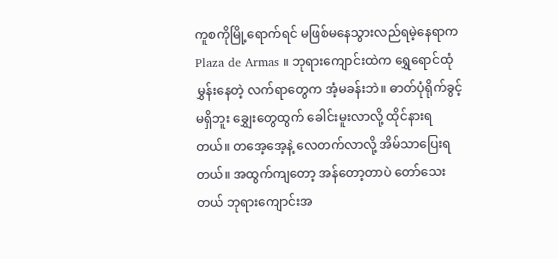ကူစကိုမြို့ရောက်ရင် မဖြစ်မနေသွားလည်ရမဲ့နေရာက Plaza de Armas ။ ဘုရားကျောင်းထဲက ရွှေရောင်ထုံမွှန်းနေတဲ့ လက်ရာတွေက အံ့မခန်းဘဲ။ ဓာတ်ပုံရိုက်ခွင့်မရှိဘူး ချွှေးတွေထွက် ခေါင်းမူးလာလို့ ထိုင်နားရတယ်။ တအေ့အေ့နဲ့ လေတက်လာလို့ အိမ်သာပြေးရတယ်။ အထွက်ကျတော့ အန်တော့တာပဲ တော်သေးတယ် ဘုရားကျောင်းအ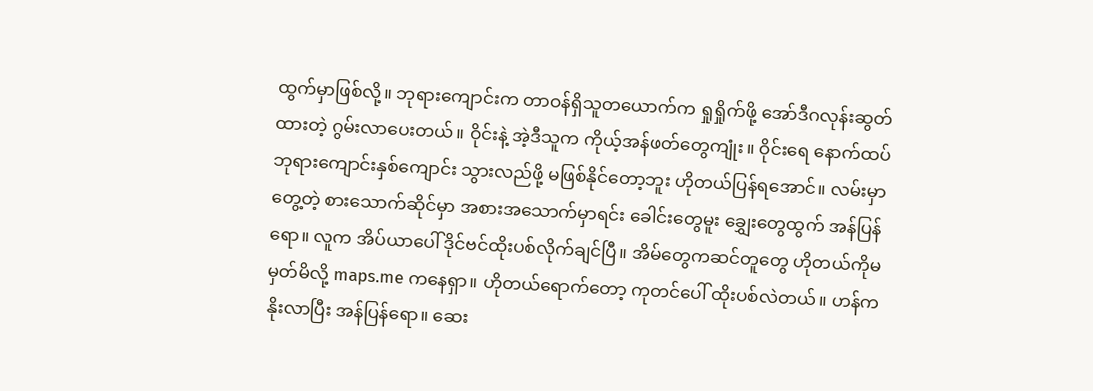ထွက်မှာဖြစ်လို့။ ဘုရားကျောင်းက တာဝန်ရှိသူတယောက်က ရှုရှိုက်ဖို့ အော်ဒီဂလုန်းဆွတ်ထားတဲ့ ဂွမ်းလာပေးတယ်။ ဝိုင်းနဲ့ အဲ့ဒီသူက ကိုယ့်အန်ဖတ်တွေကျုံး။ ဝိုင်းရေ နောက်ထပ်ဘုရားကျောင်းနှစ်ကျောင်း သွားလည်ဖို့ မဖြစ်နိုင်တော့ဘူး ဟိုတယ်ပြန်ရအောင်။ လမ်းမှာတွေ့တဲ့ စားသောက်ဆိုင်မှာ အစားအသောက်မှာရင်း ခေါင်းတွေမူး ချွှေးတွေထွက် အန်ပြန်ရော။ လူက အိပ်ယာပေါ် ဒိုင်ဗင်ထိုးပစ်လိုက်ချင်ပြီ။ အိမ်တွေကဆင်တူတွေ ဟိုတယ်ကိုမမှတ်မိလို့ maps.me ကနေရှာ။ ဟိုတယ်ရောက်တော့ ကုတင်ပေါ် ထိုးပစ်လဲတယ်။ ဟန်က နိုးလာပြီး အန်ပြန်ရော။ ဆေး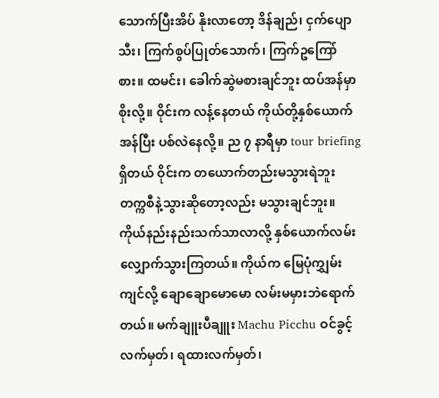သောက်ပြီးအိပ် နိုးလာတော့ ဒိန်ချည်၊ ငှက်ပျောသီး၊ ကြက်စွပ်ပြုတ်သောက်၊ ကြက်ဥကြော်စား။ ထမင်း၊ ခေါက်ဆွဲမစားချင်ဘူး ထပ်အန်မှာစိုးလို့။ ဝိုင်းက လန့်နေတယ် ကိုယ်တို့နှစ်ယောက်အန်ပြီး ပစ်လဲနေလို့။ ည ၇ နာရီမှာ tour briefing ရှိတယ် ဝိုင်းက တယောက်တည်းမသွားရဲဘူး တက္ကစီနဲ့သွားဆိုတော့လည်း မသွားချင်ဘူး။ ကိုယ်နည်းနည်းသက်သာလာလို့ နှစ်ယောက်လမ်းလျှောက်သွားကြတယ်။ ကိုယ်က မြေပုံကျွှမ်းကျင်လို့ ချောချောမောမော လမ်းမမှားဘဲရောက်တယ်။ မက်ချူးပီချူး Machu Picchu ဝင်ခွင့်လက်မှတ်၊ ရထားလက်မှတ်၊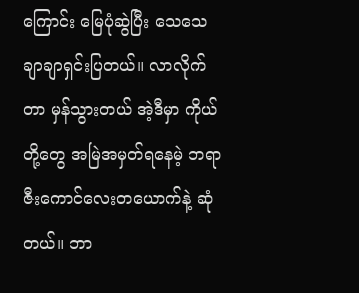ကြောင်း မြေပုံဆွဲပြီး သေသေချာချာရှင်းပြတယ်။ လာလိုက်တာ မှန်သွားတယ် အဲ့ဒီမှာ ကိုယ်တို့တွေ အမြဲအမှတ်ရနေမဲ့ ဘရာဇီးကောင်လေးတယောက်နဲ့ ဆုံတယ်။ ဘာ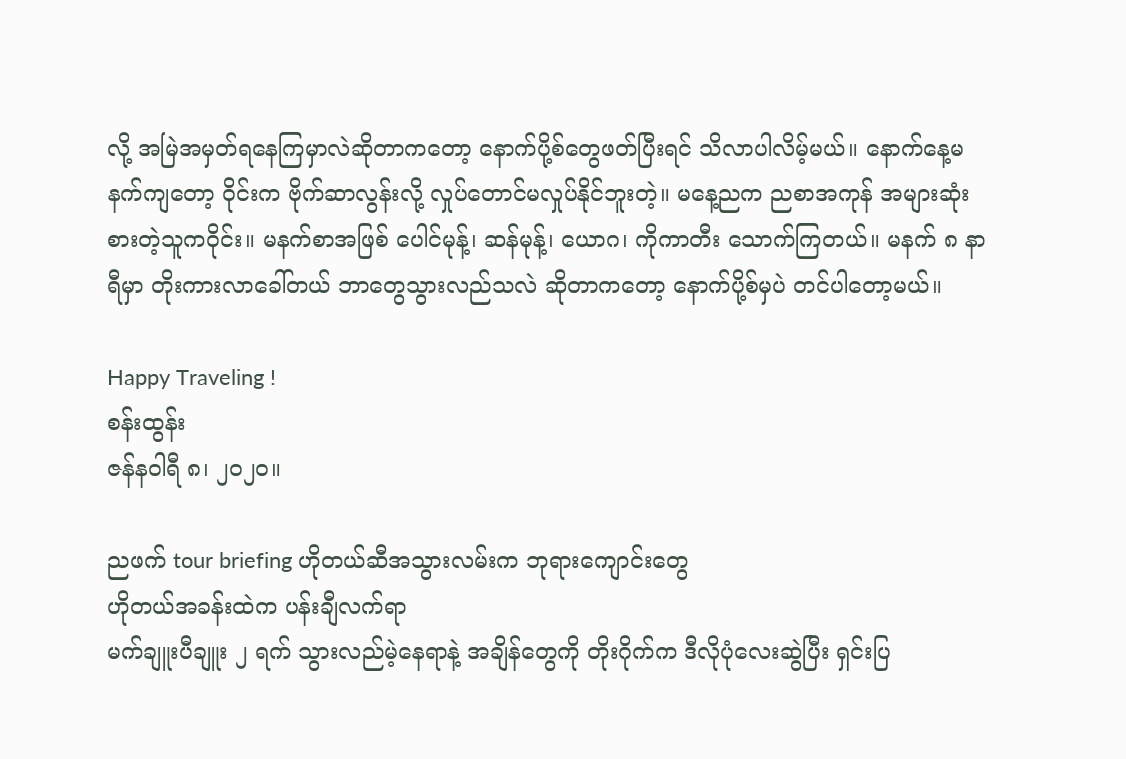လို့ အမြဲအမှတ်ရနေကြမှာလဲဆိုတာကတော့ နောက်ပို့စ်တွေဖတ်ပြီးရင် သိလာပါလိမ့်မယ်။ နောက်နေ့မနက်ကျတော့ ဝိုင်းက ဗိုက်ဆာလွန်းလို့ လှုပ်တောင်မလှုပ်နိုင်ဘူးတဲ့။ မနေ့ညက ညစာအကုန် အများဆုံးစားတဲ့သူကဝိုင်း။ မနက်စာအဖြစ် ပေါင်မုန့်၊ ဆန်မုန့်၊ ယောဂ၊ ကိုကာတီး သောက်ကြတယ်။ မနက် ၈ နာရီမှာ တိုးကားလာခေါ်တယ် ဘာတွေသွားလည်သလဲ ဆိုတာကတော့ နောက်ပို့စ်မှပဲ တင်ပါတော့မယ်။

Happy Traveling !
စန်းထွန်း
ဇန်နဝါရီ ၈၊ ၂၀၂၀။

ညဖက် tour briefing ဟိုတယ်ဆီအသွားလမ်းက ဘုရား‌ကျောင်း‌တွေ
ဟိုတယ်အခန်းထဲက ပန်းချီလက်ရာ
မက်ချူးပီချူး ၂ ရက် သွားလည်မဲ့‌နေရာနဲ့ အချိန်‌တွေကို တိုးဂိုက်က ဒီလိုပုံလေးဆွဲပြီး ရှင်းပြ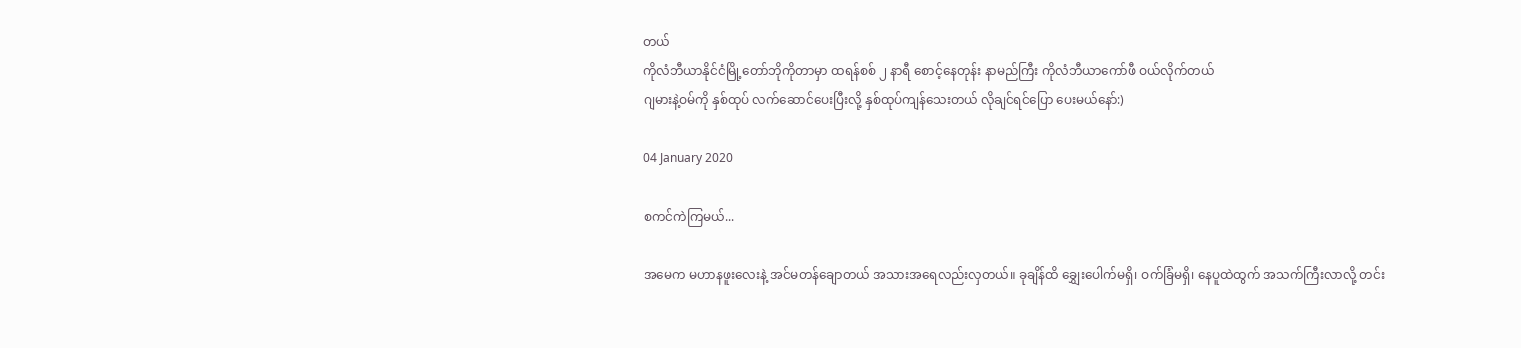တယ်
ကိုလံဘီယာနိုင်ငံမြို့တော်ဘိုကိုတာမှာ ထရန်စစ် ၂ နာရီ စောင့်နေတုန်း နာမည်ကြီး ကိုလံဘီယာ‌ကော်ဖီ ဝယ်လိုက်တယ်
ဂျမားနဲ့ဝမ်ကို နှစ်ထုပ် လက်ဆောင်‌ပေးပြီးလို့ နှစ်ထုပ်ကျန်‌သေးတယ် လိုချင်ရင်‌ပြော ပေးမယ်‌နော်:)

04 January 2020

စကင်ကဲကြမယ်...

အမေက မဟာနဖူးလေးနဲ့ အင်မတန်ချောတယ် အသားအရေလည်းလှတယ်။ ခုချိန်ထိ ချွှေးပေါက်မရှိ၊ ဝက်ခြံမရှိ၊ နေပူထဲထွက် အသက်ကြီးလာလို့ တင်း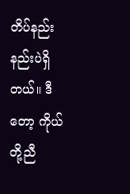တိပ်နည်းနည်းပဲရှိတယ်။ ဒီတော့ ကိုယ်တို့ညီ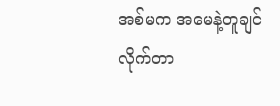အစ်မက အမေနဲ့တူချင်လိုက်တာ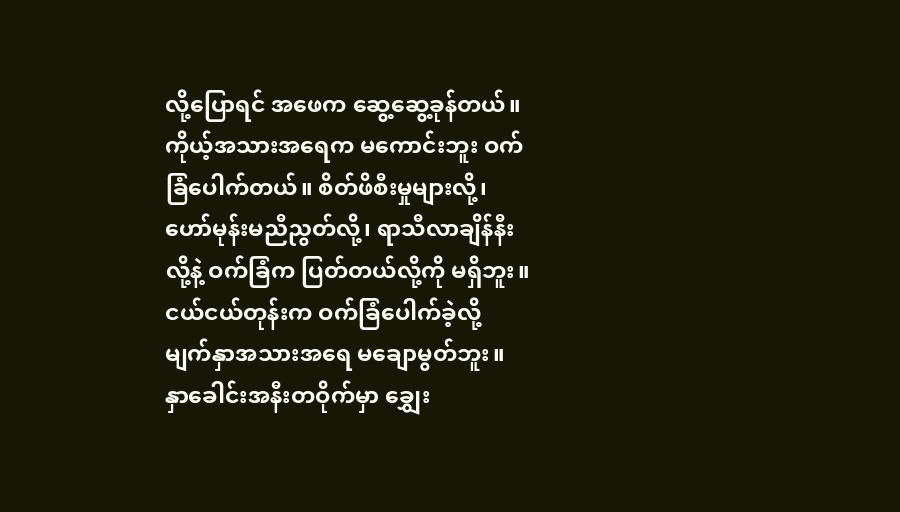လို့ပြောရင် အဖေက ဆွေ့ဆွေ့ခုန်တယ်။ ကိုယ့်အသားအရေက မကောင်းဘူး ဝက်ခြံပေါက်တယ်။ စိတ်ဖိစီးမှုများလို့၊ ဟော်မုန်းမညီညွတ်လို့၊ ရာသီလာချိန်နီးလို့နဲ့ ဝက်ခြံက ပြတ်တယ်လို့ကို မရှိဘူး။ ငယ်ငယ်တုန်းက ဝက်ခြံပေါက်ခဲ့လို့ မျက်နှာအသားအရေ မချောမွတ်ဘူး။ နှာခေါင်းအနီးတဝိုက်မှာ ချွှေး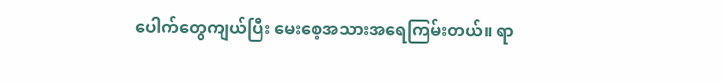ပေါက်တွေကျယ်ပြီး မေးစေ့အသားအရေကြမ်းတယ်။ ရာ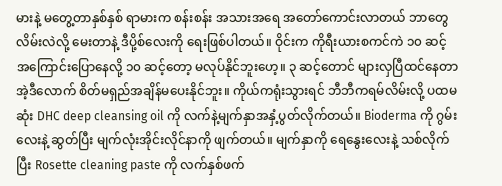မားနဲ့ မတွေ့တာနှစ်နှစ် ရာမားက စန်းစန်း အသားအရေ အတော်ကောင်းလာတယ် ဘာတွေလိမ်းလဲလို့ မေးတာနဲ့ ဒီပို့စ်လေးကို ရေးဖြစ်ပါတယ်။ ဝိုင်းက ကိုရီးယားစကင်ကဲ ၁၀ ဆင့် အကြောင်းပြောနေလို့ ၁၀ ဆင့်တော့ မလုပ်နိုင်ဘူးဟေ့။ ၃ ဆင့်တောင် များလှပြီထင်နေတာ အဲ့ဒီလောက် စိတ်မရှည်အချိန်မပေးနိုင်ဘူး။ ကိုယ်ကရုံးသွားရင် ဘီဘီကရမ်လိမ်းလို့ ပထမဆုံး DHC deep cleansing oil ကို လက်နဲ့မျက်နှာအနှံ့ပွတ်လိုက်တယ်။ Bioderma ကို ဂွမ်းလေးနဲ့ ဆွတ်ပြီး မျက်လုံးအိုင်းလိုင်နာကို ဖျက်တယ်။ မျက်နှာကို ရေနွေးလေးနဲ့ သစ်လိုက်ပြီး Rosette cleaning paste ကို လက်နှစ်ဖက်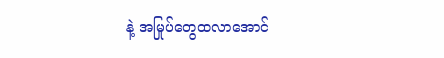နဲ့ အမြုပ်တွေထလာအောင်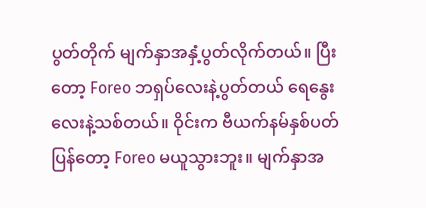ပွတ်တိုက် မျက်နှာအနှံ့ပွတ်လိုက်တယ်။ ပြီးတော့ Foreo ဘရှပ်လေးနဲ့ပွတ်တယ် ရေနွေးလေးနဲ့သစ်တယ်။ ဝိုင်းက ဗီယက်နမ်နှစ်ပတ်ပြန်တော့ Foreo မယူသွားဘူး။ မျက်နှာအ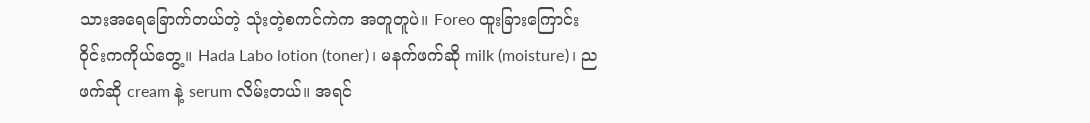သားအရေခြောက်တယ်တဲ့ သုံးတဲ့စကင်ကဲက အတူတူပဲ။ Foreo ထူးခြားကြောင်း ဝိုင်းကကိုယ်တွေ့။ Hada Labo lotion (toner)၊ မနက်ဖက်ဆို milk (moisture)၊ ညဖက်ဆို cream နဲ့ serum လိမ်းတယ်။ အရင်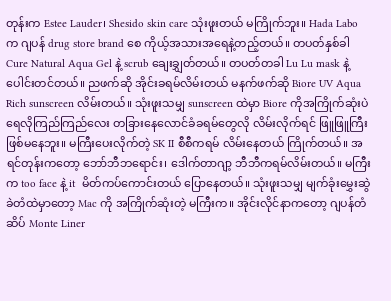တုန်းက Estee Lauder၊ Shesido skin care သုံးဖူးတယ် မကြိုက်ဘူး။ Hada Labo က ဂျပန် drug store brand စေ ကိုယ့်အသားအရေနဲ့တည့်တယ်။ တပတ်နှစ်ခါ  Cure Natural Aqua Gel နဲ့ scrub ချေးချွှတ်တယ်။ တပတ်တခါ Lu Lu mask နဲ့ ပေါင်းတင်တယ်။ ညဖက်ဆို အိုင်းခရမ်လိမ်းတယ် မနက်ဖက်ဆို Biore UV Aqua Rich sunscreen လိမ်းတယ်။ သုံးဖူးသမျှ sunscreen ထဲမှာ Biore ကိုအကြိုက်ဆုံးပဲ ရေလိုကြည်ကြည်လေး တခြားနေလောင်ခံခရမ်တွေလို လိမ်းလိုက်ရင် ဖြူဖြူကြီးဖြစ်မနေဘူး။ မကြီးပေးလိုက်တဲ့ SK II စီစီကရမ် လိမ်းနေတယ် ကြိုက်တယ်။ အရင်တုန်းကတော့ ဘော်ဘီဘရောင်း၊ ဒေါက်တာဂျာ့ ဘီဘီကရမ်လိမ်းတယ်။ မကြီးက too face နဲ့ it  မိတ်ကပ်ကောင်းတယ် ပြောနေတယ်။ သုံးဖူးသမျှ မျက်ခုံးမွှေးဆွဲခဲတံထဲမှာတော့ Mac ကို အကြိုက်ဆုံးတဲ့ မကြီးက။ အိုင်းလိုင်နာကတော့ ဂျပန်တံဆိပ် Monte Liner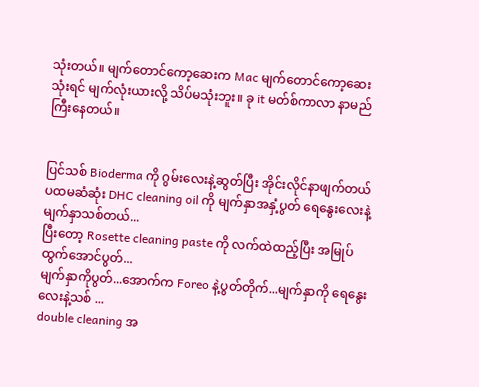သုံးတယ်။ မျက်တောင်ကော့ဆေးက Mac မျက်တောင်ကော့ဆေးသုံးရင် မျက်လုံးယားလို့ သိပ်မသုံးဘူး။ ခု it မတ်စ်ကာလာ နာမည်ကြီးနေတယ်။


ပြင်သစ် Bioderma ကို ဂွမ်း‌လေးနဲ့ဆွတ်ပြီး အိုင်းလိုင်နာဖျက်တယ်
ပထမဆံဆုံး DHC cleaning oil ကို မျက်နှာအနှံ့ပွတ် ‌ရေနွေးလေးနဲ့ မျက်နှာသစ်တယ်...
ပြီးတော့ Rosette cleaning paste ကို လက်ထဲထည့်ပြီး အမြုပ်ထွက်အောင်ပွတ်...
မျက်နှာကိုပွတ်...အောက်က Foreo နဲ့ပွတ်တိုက်...မျက်နှာကို ‌ရေနွေးလေးနဲ့သစ် ...
double cleaning အ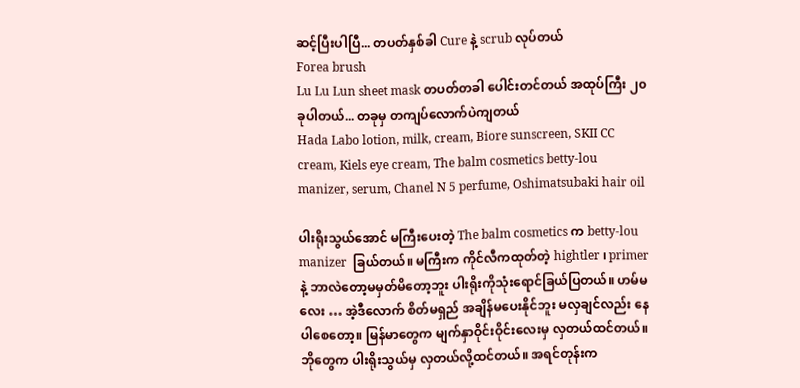ဆင့်ပြီးပါပြီ... တပတ်နှစ်ခါ Cure နဲ့ scrub လုပ်တယ်
Forea brush
Lu Lu Lun sheet mask တပတ်တခါ ‌ပေါင်းတင်တယ် အထုပ်ကြီး ၂၀ ခုပါတယ်... တခုမှ တကျပ်လောက်ပဲကျတယ်
Hada Labo lotion, milk, cream, Biore sunscreen, SKII CC cream, Kiels eye cream, The balm cosmetics betty-lou manizer, serum, Chanel N 5 perfume, Oshimatsubaki hair oil

ပါးရိုးသွယ်အောင် မကြီးပေးတဲ့ The balm cosmetics က betty-lou manizer  ခြယ်တယ်။ မကြီးက ကိုင်လီကထုတ်တဲ့ hightler ၊ primer နဲ့ ဘာလဲတော့မမှတ်မိတော့ဘူး ပါးရိုးကိုသုံးရောင်ခြယ်ပြတယ်။ ဟမ်မလေး … အဲ့ဒီလောက် စိတ်မရှည် အချိန်မပေးနိုင်ဘူး မလှချင်လည်း နေပါစေတော့။ မြန်မာတွေက မျက်နှာဝိုင်းဝိုင်းလေးမှ လှတယ်ထင်တယ်။ ဘိုတွေက ပါးရိုးသွယ်မှ လှတယ်လို့ထင်တယ်။ အရင်တုန်းက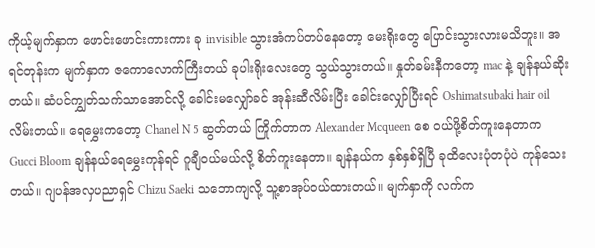ကိုယ့်မျက်နှာက ဖောင်းဖောင်းကားကား ခု invisible သွားအံကပ်တပ်နေတော့ မေးရိုးတွေ ပြောင်းသွားလားမသိဘူး။ အရင်တုန်းက မျက်နှာက ဇကောလောက်ကြီးတယ် ခုပါးရိုးလေးတွေ သွယ်သွားတယ်။ နှုတ်ခမ်းနီကတော့ mac နဲ့ ချန်နယ်ဆိုးတယ်။ ဆံပင်ကျွှတ်သက်သာအောင်လို့ ခေါင်းမလျှော်ခင် အုန်းဆီလိမ်းပြီး ခေါင်းလျှော်ပြီးရင် Oshimatsubaki hair oil လိမ်းတယ်။ ရေမွှေးကတော့ Chanel N 5 ဆွတ်တယ် ကြိုက်တာက Alexander Mcqueen စေ ဝယ်ဖို့စိတ်ကူးနေတာက Gucci Bloom ချန်နယ်ရေမွှေးကုန်ရင် ဂူချီဝယ်မယ်လို့ စိတ်ကူးနေတာ။ ချန်နယ်က နှစ်နှစ်ရှိပြီ ခုထိလေးပုံတပုံပဲ ကုန်သေးတယ်။ ဂျပန်အလှပညာရှင် Chizu Saeki သဘောကျလို့ သူ့စာအုပ်ဝယ်ထားတယ်။ မျက်နှာကို လက်က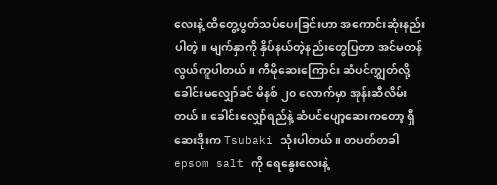လေးနဲ့ ထိတွေ့ပွတ်သပ်ပေးခြင်းဟာ အကောင်းဆုံးနည်းပါတဲ့။ မျက်နှာကို နှိပ်နယ်တဲ့နည်းတွေပြတာ အင်မတန်လွယ်ကူပါတယ်။ ကီမိုဆေးကြောင်း ဆံပင်ကျွှတ်လို့ ခေါင်းမလျှော်ခင် မိနစ် ၂၀ လောက်မှာ အုန်းဆီလိမ်းတယ်။ ခေါင်းလျှော်ရည်နဲ့ ဆံပင်ပျော့ဆေးကတော့ ရှီဆေးဒိုးက Tsubaki သုံးပါတယ်။ တပတ်တခါ epsom salt ကို ရေနွေးလေးနဲ့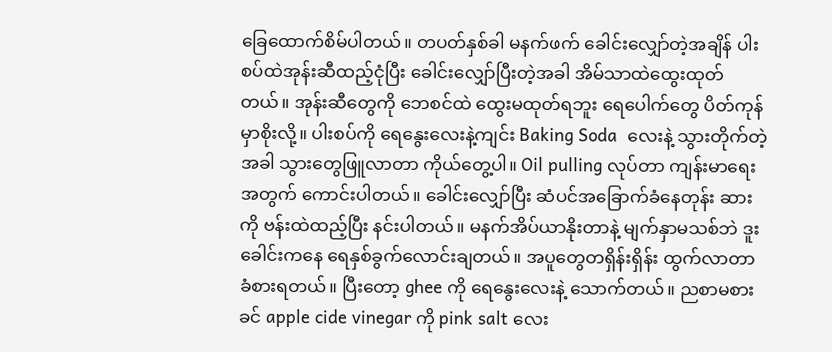ခြေထောက်စိမ်ပါတယ်။ တပတ်နှစ်ခါ မနက်ဖက် ခေါင်းလျှော်တဲ့အချိန် ပါးစပ်ထဲအုန်းဆီထည့်ငုံပြီး ခေါင်းလျှော်ပြီးတဲ့အခါ အိမ်သာထဲထွေးထုတ်တယ်။ အုန်းဆီတွေကို ဘေစင်ထဲ ထွေးမထုတ်ရဘူး ရေပေါက်တွေ ပိတ်ကုန်မှာစိုးလို့။ ပါးစပ်ကို ရေနွေးလေးနဲ့ကျင်း Baking Soda  လေးနဲ့ သွားတိုက်တဲ့အခါ သွားတွေဖြူလာတာ ကိုယ်တွေ့ပါ။ Oil pulling လုပ်တာ ကျန်းမာရေးအတွက် ကောင်းပါတယ်။ ခေါင်းလျှော်ပြီး ဆံပင်အခြောက်ခံနေတုန်း ဆားကို ဗန်းထဲထည့်ပြီး နင်းပါတယ်။ မနက်အိပ်ယာနိုးတာနဲ့ မျက်နှာမသစ်ဘဲ ဒူးခေါင်းကနေ ရေနှစ်ခွက်လောင်းချတယ်။ အပူတွေတရှိန်းရှိန်း ထွက်လာတာ ခံစားရတယ်။ ပြီးတော့ ghee ကို ရေနွေးလေးနဲ့ သောက်တယ်။ ညစာမစားခင် apple cide vinegar ကို pink salt လေး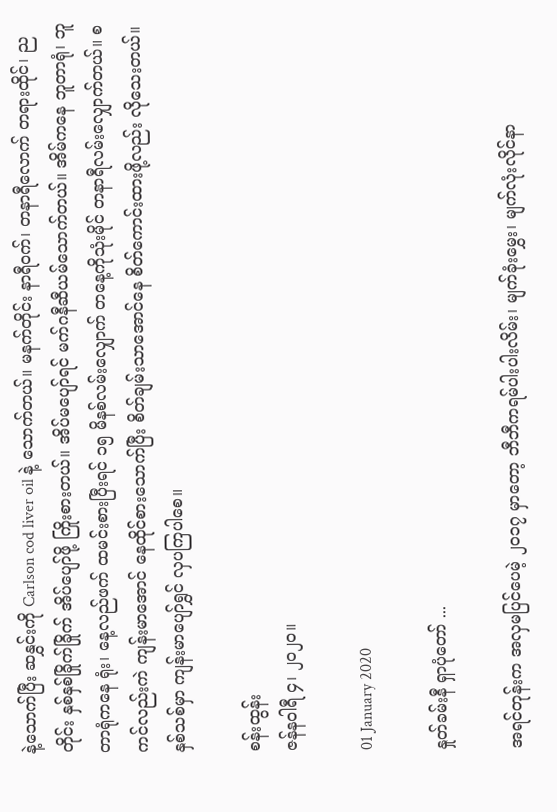နဲ့သောက်ပြီး ဆနွှင်းကို Carlson cod liver oil နဲ့ သောက်တယ်။ မနက်တိုင်း နာရီဝက်၊ တနာရီလောက် တရားထိုင်၊ ညတိုင်း နှစ်နှစ်ခြိုက်ခြိုက် အိပ်ပျော်ဖို့ ကြိုးစားတယ်။ အိပ်မပျော်ရင် မက်ဂနီဆီယမ်သောက်တယ်။ အိမ်ကနေ ဘူတာရုံ၊ ဘူတာရုံကနေ ရုံး၊ နေ့လည်ဖက် ထမင်းစားပြီးရင် ၁၅ မိနစ်လမ်းလျှောက် တနေ့ကိုသုံးမိုင် တနာရီလမ်းလျှောက်တယ်။ စကင်လည်းကဲ ကျန်းမာအောင် နေထိုင်စားသောက်ပြီး စိတ်ချမ်းသာအောင်နေ စိတ်ကောင်းထားဖို့လည်း လိုသေးတယ်။ နှစ်သစ်မှာ ကျန်းမာပျော်ရွှင် လှပကြပါစေ။

စန်းထွန်း
ဇန်နဝါရီ ၄၊ ၂၀၂၀။

01 January 2020

နှုတ်ခမ်းနီ ရှာပုံတော် ...

အရင်တုန်းက အလှမပြင်ပေမဲ့ ၂၀၁၇ မှာတော့ ဘီဘီကရမ်ပါးပါးလိမ်း၊ မျက်ခုံးမွှေး၊ မျက်လုံးလိုင်နာ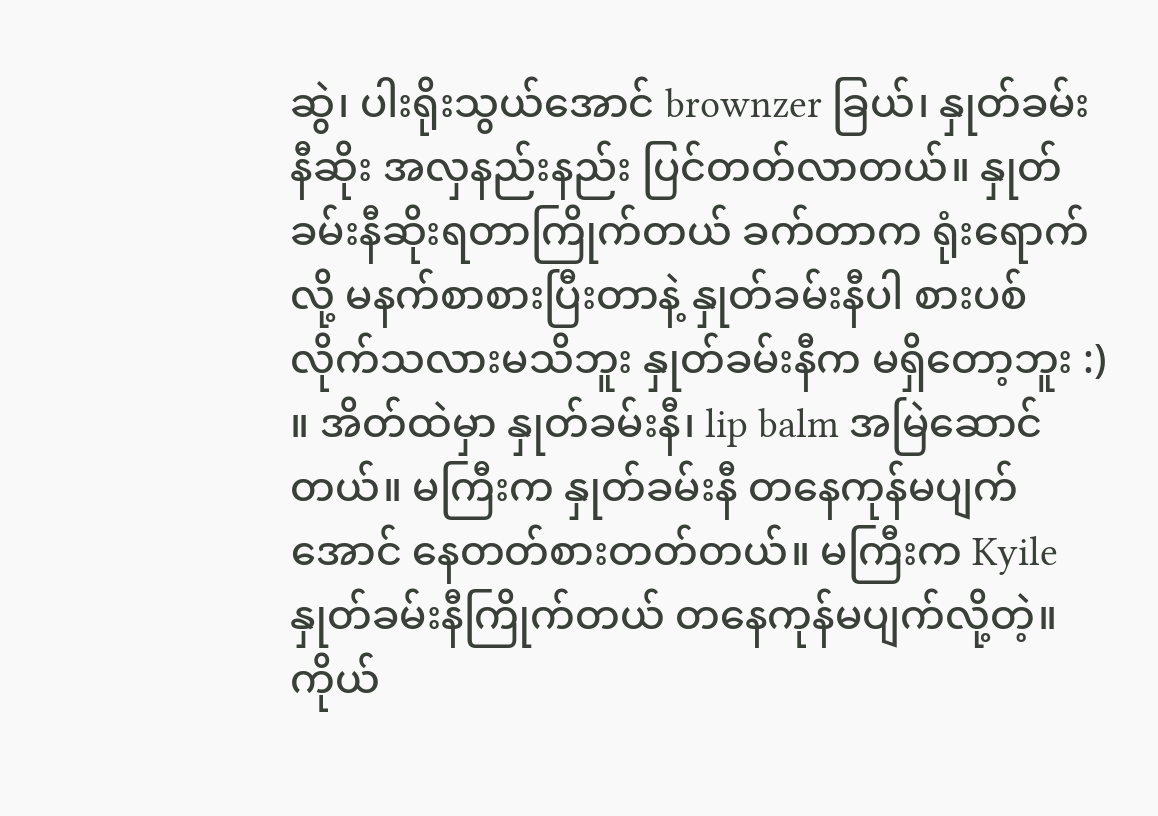ဆွဲ၊ ပါးရိုးသွယ်အောင် brownzer ခြယ်၊ နှုတ်ခမ်းနီဆိုး အလှနည်းနည်း ပြင်တတ်လာတယ်။ နှုတ်ခမ်းနီဆိုးရတာကြိုက်တယ် ခက်တာက ရုံးရောက်လို့ မနက်စာစားပြီးတာနဲ့ နှုတ်ခမ်းနီပါ စားပစ်လိုက်သလားမသိဘူး နှုတ်ခမ်းနီက မရှိတော့ဘူး :) ။ အိတ်ထဲမှာ နှုတ်ခမ်းနီ၊ lip balm အမြဲဆောင်တယ်။ မကြီးက နှုတ်ခမ်းနီ တနေကုန်မပျက်အောင် နေတတ်စားတတ်တယ်။ မကြီးက Kyile နှုတ်ခမ်းနီကြိုက်တယ် တနေကုန်မပျက်လို့တဲ့။ ကိုယ်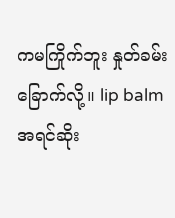ကမကြိုက်ဘူး နှုတ်ခမ်းခြောက်လို့။ lip balm အရင်ဆိုး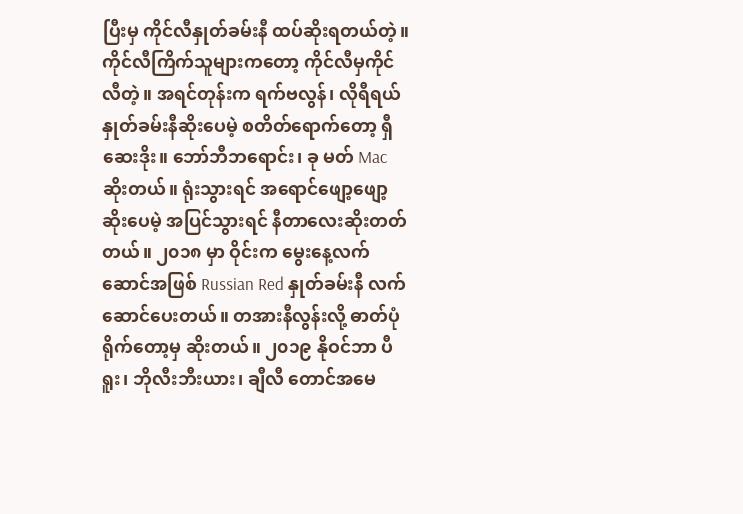ပြီးမှ ကိုင်လီနှုတ်ခမ်းနီ ထပ်ဆိုးရတယ်တဲ့။ ကိုင်လီကြိက်သူများကတော့ ကိုင်လီမှကိုင်လီတဲ့။ အရင်တုန်းက ရက်ဗလွန်၊ လိုရီရယ် နှုတ်ခမ်းနီဆိုးပေမဲ့ စတိတ်ရောက်တော့ ရှီဆေးဒိုး။ ဘော်ဘီဘရောင်း၊ ခု မတ် Mac ဆိုးတယ်။ ရုံးသွားရင် အရောင်ဖျော့ဖျော့ ဆိုးပေမဲ့ အပြင်သွားရင် နီတာလေးဆိုးတတ်တယ်။ ၂၀၁၈ မှာ ဝိုင်းက မွေးနေ့လက်ဆောင်အဖြစ် Russian Red နှုတ်ခမ်းနီ လက်ဆောင်ပေးတယ်။ တအားနီလွန်းလို့ ဓာတ်ပုံရိုက်တော့မှ ဆိုးတယ်။ ၂၀၁၉ နိုဝင်ဘာ ပီရူး၊ ဘိုလီးဘီးယား၊ ချီလီ တောင်အမေ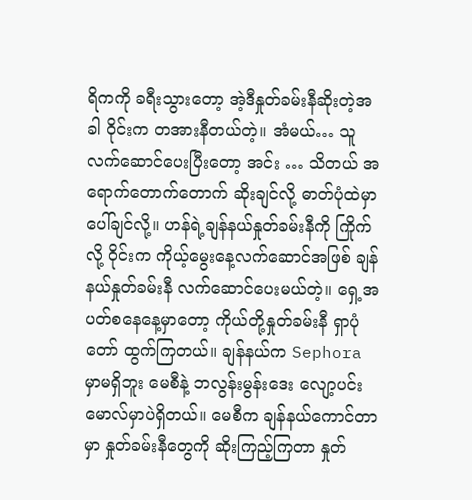ရိကကို ခရီးသွားတော့ အဲ့ဒီနှုတ်ခမ်းနီဆိုးတဲ့အခါ ဝိုင်းက တအားနီတယ်တဲ့။ အံမယ်… သူလက်ဆောင်ပေးပြီးတော့ အင်း … သိတယ် အရောက်တောက်တောက် ဆိုးချင်လို့ ဓာတ်ပုံထဲမှာ ပေါ်ချင်လို့။ ဟန်ရဲ့ချန်နယ်နှုတ်ခမ်းနီကို ကြိုက်လို့ ဝိုင်းက ကိုယ့်မွေးနေ့လက်ဆောင်အဖြစ် ချန်နယ်နှုတ်ခမ်းနီ လက်ဆောင်ပေးမယ်တဲ့။ ရှေ့အပတ်စနေနေ့မှာတော့ ကိုယ်တို့နှုတ်ခမ်းနီ ရှာပုံတော် ထွက်ကြတယ်။ ချန်နယ်က Sephora မှာမရှိဘူး မေစီနဲ့ ဘလွန်းမွန်းဒေး လျော့ပင်းမောလ်မှာပဲရှိတယ်။ မေစီက ချန်နယ်ကောင်တာမှာ နှုတ်ခမ်းနီတွေကို ဆိုးကြည့်ကြတာ နှုတ်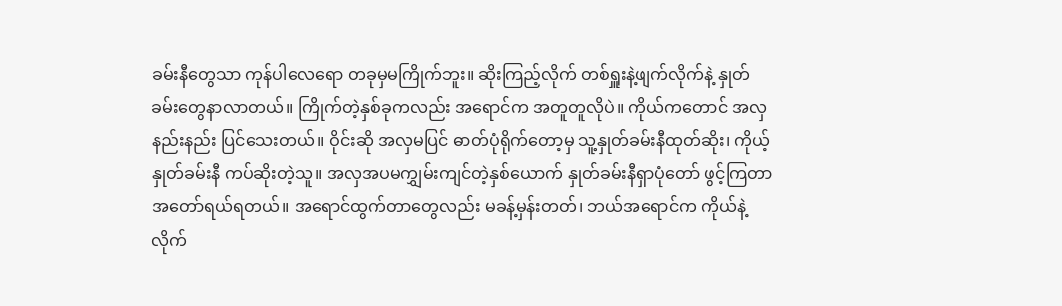ခမ်းနီတွေသာ ကုန်ပါလေရော တခုမှမကြိုက်ဘူး။ ဆိုးကြည့်လိုက် တစ်ရှူးနဲ့ဖျက်လိုက်နဲ့ နှုတ်ခမ်းတွေနာလာတယ်။ ကြိုက်တဲ့နှစ်ခုကလည်း အရောင်က အတူတူလိုပဲ။ ကိုယ်ကတောင် အလှနည်းနည်း ပြင်သေးတယ်။ ဝိုင်းဆို အလှမပြင် ဓာတ်ပုံရိုက်တော့မှ သူ့နှုတ်ခမ်းနီထုတ်ဆိုး၊ ကိုယ့်နှုတ်ခမ်းနီ ကပ်ဆိုးတဲ့သူ။ အလှအပမကျွှမ်းကျင်တဲ့နှစ်ယောက် နှုတ်ခမ်းနီရှာပုံတော် ဖွင့်ကြတာ အတော်ရယ်ရတယ်။ အရောင်ထွက်တာတွေလည်း မခန့်မှန်းတတ်၊ ဘယ်အရောင်က ကိုယ်နဲ့လိုက်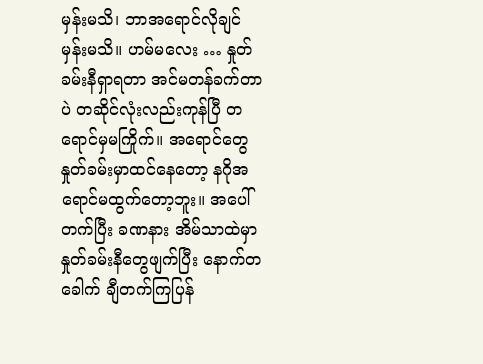မှန်းမသိ၊ ဘာအရောင်လိုချင်မှန်းမသိ။ ဟမ်မလေး … နှုတ်ခမ်းနီရှာရတာ အင်မတန်ခက်တာပဲ တဆိုင်လုံးလည်းကုန်ပြီ တရောင်မှမကြိုက်။ အရောင်တွေ နှုတ်ခမ်းမှာထင်နေတော့ နဂိုအရောင်မထွက်တော့ဘူး။ အပေါ်တက်ပြီး ခဏနား အိမ်သာထဲမှာ နှုတ်ခမ်းနီတွေဖျက်ပြီး နောက်တခေါက် ချီတက်ကြပြန်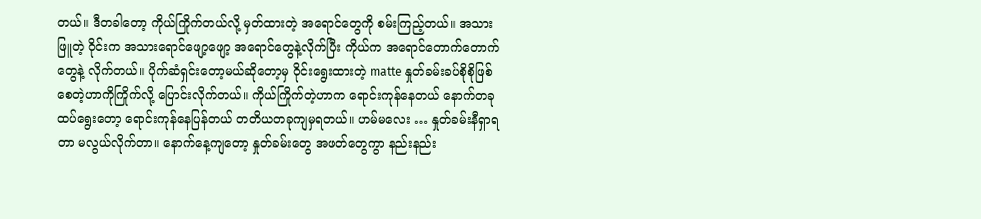တယ်။ ဒီတခါတော့ ကိုယ်ကြိုက်တယ်လို့ မှတ်ထားတဲ့ အရောင်တွေကို စမ်းကြည့်တယ်။ အသားဖြူတဲ့ ဝိုင်းက အသားရောင်ဖျော့ဖျော့ အရောင်တွေနဲ့လိုက်ပြီး ကိုယ်က အရောင်တောက်တောက်တွေနဲ့ လိုက်တယ်။ ပိုက်ဆံရှင်းတော့မယ်ဆိုတော့မှ ဝိုင်းရွေးထားတဲ့ matte နှုတ်ခမ်းခပ်စိုစိုဖြစ်စေတဲ့ဟာကိုကြိုက်လို့ ပြောင်းလိုက်တယ်။ ကိုယ်ကြိုက်တဲ့ဟာက ရောင်းကုန်နေတယ် နောက်တခုထပ်ရွေးတော့ ရောင်းကုန်နေပြန်တယ် တတိယတခုကျမှရတယ်။ ဟမ်မလေး … နှုတ်ခမ်းနီရှာရတာ မလွယ်လိုက်တာ။ နောက်နေ့ကျတော့ နှုတ်ခမ်းတွေ အဖတ်တွေကွာ နည်းနည်း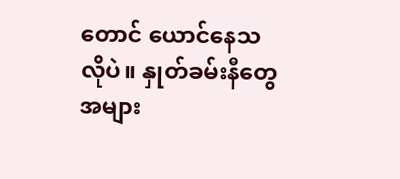တောင် ယောင်နေသလိုပဲ။ နှုတ်ခမ်းနီတွေ အများ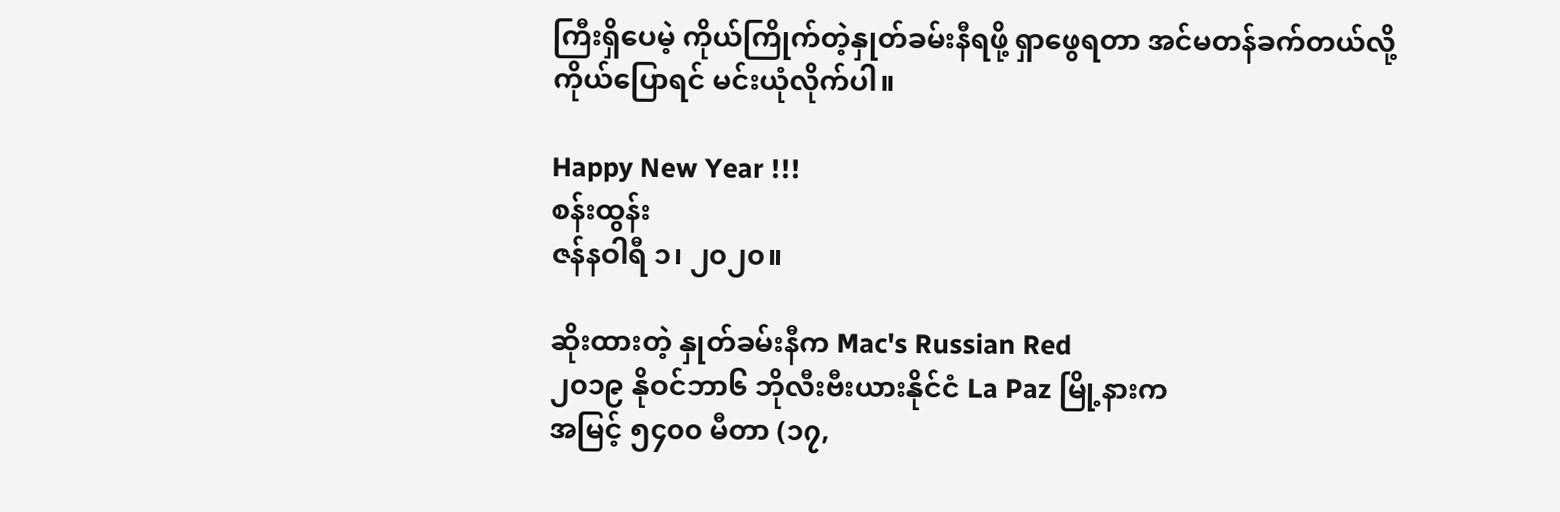ကြီးရှိပေမဲ့ ကိုယ်ကြိုက်တဲ့နှုတ်ခမ်းနီရဖို့ ရှာဖွေရတာ အင်မတန်ခက်တယ်လို့ ကိုယ်ပြောရင် မင်းယုံလိုက်ပါ။

Happy New Year !!!
စန်းထွန်း
ဇန်နဝါရီ ၁၊ ၂၀၂၀။

ဆိုးထားတဲ့ နှုတ်ခမ်းနီက Mac's Russian Red
၂၀၁၉ နိုဝင်ဘာ၆ ဘိုလီးဗီးယားနိုင်ငံ La Paz မြို့နားက
အမြင့် ၅၄၀၀ မီတာ (၁၇,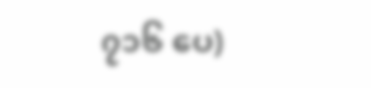၇၁၆ ‌ပေ)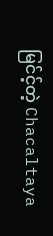မြင်င့်တဲ့ Chacaltaya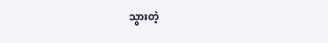သွားတဲ့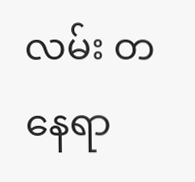လမ်း တနေရာ